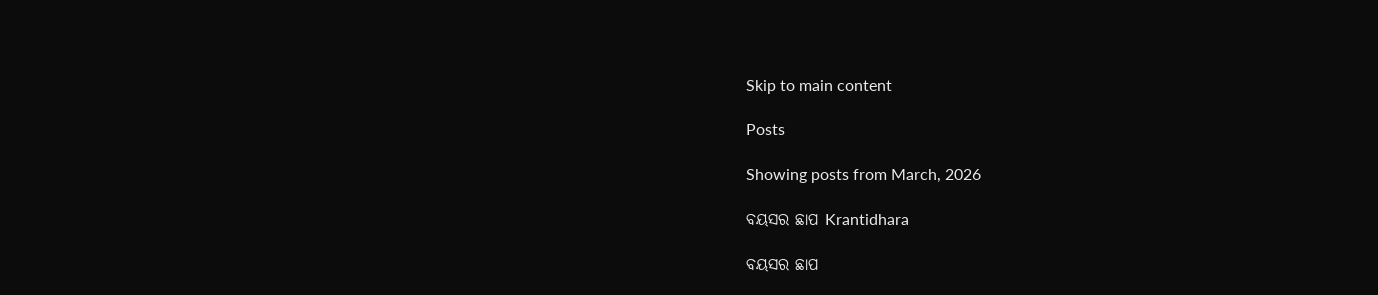Skip to main content

Posts

Showing posts from March, 2026

ବୟସର ଛାପ Krantidhara

ବୟସର ଛାପ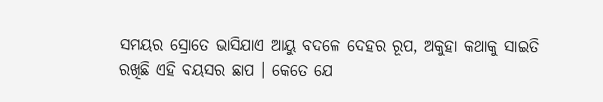ସମୟର ସ୍ରୋତେ ଭାସିଯାଏ ଆୟୁ ବଦଳେ ଦେହର ରୂପ, ଅକୁହା କଥାକୁ ସାଇତି ରଖିଛି ଏହି ବୟସର ଛାପ । କେତେ ଯେ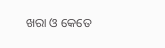ଖରା ଓ କେତେ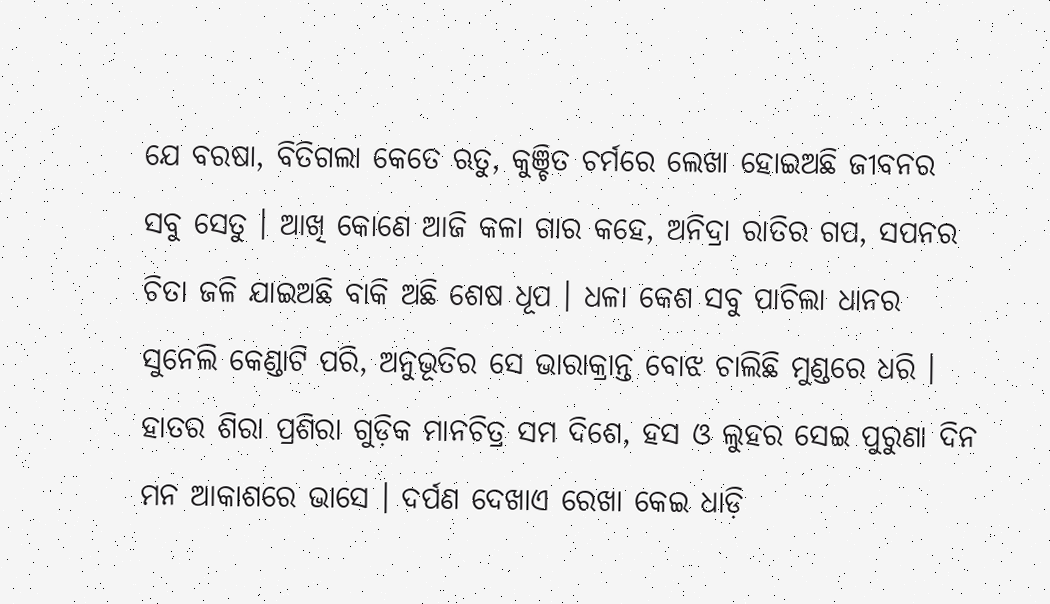ଯେ ବରଷା, ବିତିଗଲା କେତେ ଋତୁ, କୁଞ୍ଚିତ ଚର୍ମରେ ଲେଖା ହୋଇଅଛି ଜୀବନର ସବୁ ସେତୁ । ଆଖି କୋଣେ ଆଜି କଳା ଗାର କହେ, ଅନିଦ୍ରା ରାତିର ଗପ, ସପନର ଚିତା ଜଳି ଯାଇଅଛି ବାକି ଅଛି ଶେଷ ଧୂପ । ଧଳା କେଶ ସବୁ ପାଚିଲା ଧାନର ସୁନେଲି କେଣ୍ଡାଟି ପରି, ଅନୁଭୂତିର ସେ ଭାରାକ୍ରାନ୍ତ ବୋଝ ଚାଲିଛି ମୁଣ୍ଡରେ ଧରି । ହାତର ଶିରା ପ୍ରଶିରା ଗୁଡ଼ିକ ମାନଚିତ୍ର ସମ ଦିଶେ, ହସ ଓ ଲୁହର ସେଇ ପୁରୁଣା ଦିନ ମନ ଆକାଶରେ ଭାସେ । ଦର୍ପଣ ଦେଖାଏ ରେଖା କେଇ ଧାଡ଼ି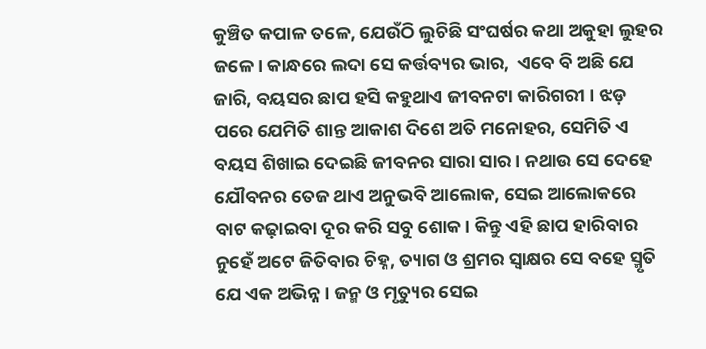କୁଞ୍ଚିତ କପାଳ ତଳେ, ଯେଉଁଠି ଲୁଚିଛି ସଂଘର୍ଷର କଥା ଅକୁହା ଲୁହର ଜଳେ। କାନ୍ଧରେ ଲଦା ସେ କର୍ତ୍ତବ୍ୟର ଭାର,  ଏବେ ବି ଅଛି ଯେ ଜାରି, ବୟସର ଛାପ ହସି କହୁଥାଏ ଜୀବନଟା କାରିଗରୀ । ଝଡ଼ ପରେ ଯେମିତି ଶାନ୍ତ ଆକାଶ ଦିଶେ ଅତି ମନୋହର, ସେମିତି ଏ ବୟସ ଶିଖାଇ ଦେଇଛି ଜୀବନର ସାରା ସାର। ନଥାଉ ସେ ଦେହେ ଯୌବନର ତେଜ ଥାଏ ଅନୁଭବି ଆଲୋକ, ସେଇ ଆଲୋକରେ ବାଟ କଢ଼ାଇବା ଦୂର କରି ସବୁ ଶୋକ। କିନ୍ତୁ ଏହି ଛାପ ହାରିବାର ନୁହେଁ ଅଟେ ଜିତିବାର ଚିହ୍ନ, ତ୍ୟାଗ ଓ ଶ୍ରମର ସ୍ବାକ୍ଷର ସେ ବହେ ସ୍ମୃତି ଯେ ଏକ ଅଭିନ୍ନ । ଜନ୍ମ ଓ ମୃତ୍ୟୁର ସେଇ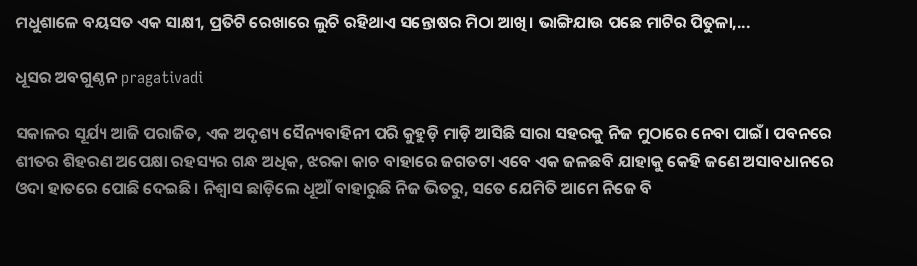ମଧୁଶାଳେ ବୟସତ ଏକ ସାକ୍ଷୀ, ପ୍ରତିଟି ରେଖାରେ ଲୁଚି ରହିଥାଏ ସନ୍ତୋଷର ମିଠା ଆଖି। ଭାଙ୍ଗିଯାଉ ପଛେ ମାଟିର ପିତୁଳା,...

ଧୂସର ଅବଗୁଣ୍ଠନ pragativadi

ସକାଳର ସୂର୍ଯ୍ୟ ଆଜି ପରାଜିତ, ଏକ ଅଦୃଶ୍ୟ ସୈନ୍ୟବାହିନୀ ପରି କୁହୁଡ଼ି ମାଡ଼ି ଆସିଛି ସାରା ସହରକୁ ନିଜ ମୁଠାରେ ନେବା ପାଇଁ। ପବନରେ ଶୀତର ଶିହରଣ ଅପେକ୍ଷା ରହସ୍ୟର ଗନ୍ଧ ଅଧିକ, ଝରକା କାଚ ବାହାରେ ଜଗତଟା ଏବେ ଏକ ଜଳଛବି ଯାହାକୁ କେହି ଜଣେ ଅସାବଧାନରେ ଓଦା ହାତରେ ପୋଛି ଦେଇଛି। ନିଶ୍ୱାସ ଛାଡ଼ିଲେ ଧୂଆଁ ବାହାରୁଛି ନିଜ ଭିତରୁ, ସତେ ଯେମିତି ଆମେ ନିଜେ ବି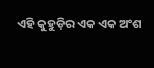ଏହି କୁହୁଡ଼ିର ଏକ ଏକ ଅଂଶ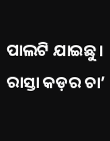ପାଲଟି ଯାଇଛୁ। ରାସ୍ତା କଡ଼ର ଚା’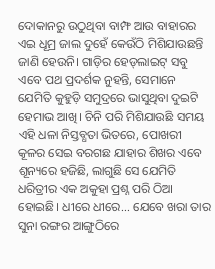ଦୋକାନରୁ ଉଠୁଥିବା ବାମ୍ଫ ଆଉ ବାହାରର ଏଇ ଧୂମ୍ର ଜାଲ ଦୁହେଁ କେଉଁଠି ମିଶିଯାଉଛନ୍ତି ଜାଣି ହେଉନି। ଗାଡ଼ିର ହେଡ୍‌ଲାଇଟ୍ ସବୁ ଏବେ ପଥ ପ୍ରଦର୍ଶକ ନୁହନ୍ତି, ସେମାନେ ଯେମିତି କୁହୁଡ଼ି ସମୁଦ୍ରରେ ଭାସୁଥିବା ଦୁଇଟି ହେମାଭ ଆଖି। ଚିନି ପରି ମିଶିଯାଉଛି ସମୟ ଏହି ଧଳା ନିସ୍ତବ୍ଧତା ଭିତରେ, ପୋଖରୀ କୂଳର ସେଇ ବରଗଛ ଯାହାର ଶିଖର ଏବେ ଶୂନ୍ୟରେ ହଜିଛି, ଲାଗୁଛି ସେ ଯେମିତି ଧରିତ୍ରୀର ଏକ ଅକୁହା ପ୍ରଶ୍ନ ପରି ଠିଆ ହୋଇଛି। ଧୀରେ ଧୀରେ... ଯେବେ ଖରା ତାର ସୁନା ରଙ୍ଗର ଆଙ୍ଗୁଠିରେ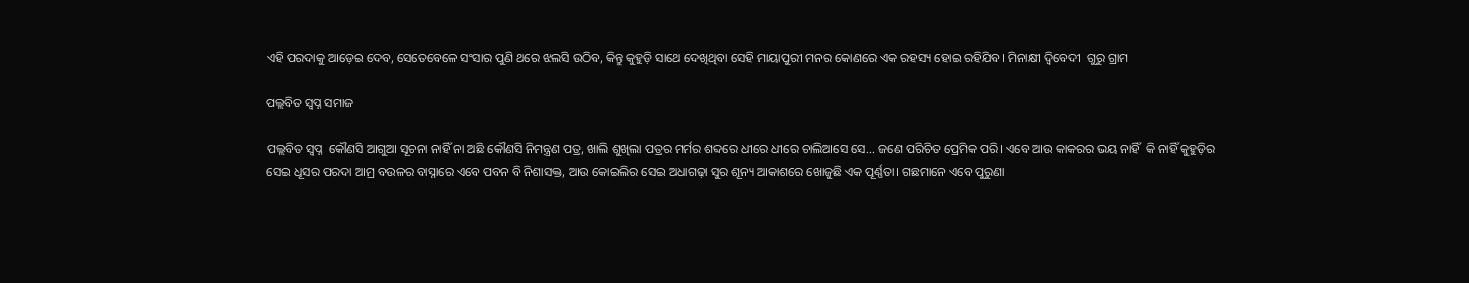ଏହି ପରଦାକୁ ଆଡ଼େଇ ଦେବ, ସେତେବେଳେ ସଂସାର ପୁଣି ଥରେ ଝଲସି ଉଠିବ, କିନ୍ତୁ କୁହୁଡ଼ି ସାଥେ ଦେଖିଥିବା ସେହି ମାୟାପୁରୀ ମନର କୋଣରେ ଏକ ରହସ୍ୟ ହୋଇ ରହିଯିବ। ମିନାକ୍ଷୀ ଦ୍ବିବେଦୀ  ଗୁରୁ ଗ୍ରାମ

ପଲ୍ଲବିତ ସ୍ବପ୍ନ ସମାଜ

ପଲ୍ଲବିତ ସ୍ବପ୍ନ  କୌଣସି ଆଗୁଆ ସୂଚନା ନାହିଁ ନା ଅଛି କୌଣସି ନିମନ୍ତ୍ରଣ ପତ୍ର, ଖାଲି ଶୁଖିଲା ପତ୍ରର ମର୍ମର ଶବ୍ଦରେ ଧୀରେ ଧୀରେ ଚାଲିଆସେ ସେ... ଜଣେ ପରିଚିତ ପ୍ରେମିକ ପରି। ଏବେ ଆଉ କାକରର ଭୟ ନାହିଁ  କି ନାହିଁ କୁହୁଡ଼ିର ସେଇ ଧୂସର ପରଦା ଆମ୍ର ବଉଳର ବାସ୍ନାରେ ଏବେ ପବନ ବି ନିଶାସକ୍ତ, ଆଉ କୋଇଲିର ସେଇ ଅଧାଗଢ଼ା ସୁର ଶୂନ୍ୟ ଆକାଶରେ ଖୋଜୁଛି ଏକ ପୂର୍ଣ୍ଣତା। ଗଛମାନେ ଏବେ ପୁରୁଣା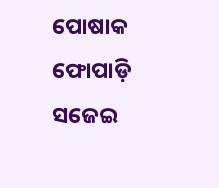ପୋଷାକ ଫୋପାଡ଼ି ସଜେଇ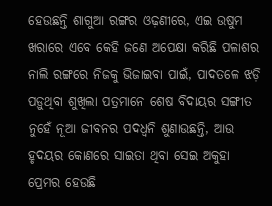ହେଉଛନ୍ତି ଶାଗୁଆ ରଙ୍ଗର ଓଢ଼ଣୀରେ, ଏଇ ଉଷୁମ ଖରାରେ ଏବେ କେହି ଜଣେ ଅପେକ୍ଷା କରିଛି ପଳାଶର ନାଲି ରଙ୍ଗରେ ନିଜକୁ ଭିଜାଇବା ପାଇଁ, ପାଦତଳେ ଝଡ଼ି ପଡ଼ୁଥିବା ଶୁଖିଲା ପତ୍ରମାନେ ଶେଷ ବିଦାୟର ସଙ୍ଗୀତ ନୁହେଁ ନୂଆ ଜୀବନର ପଦଧ୍ୱନି ଶୁଣାଉଛନ୍ତି, ଆଉ ହୃଦୟର କୋଣରେ ସାଇତା ଥିବା ସେଇ ଅକୁହା ପ୍ରେମର ହେଉଛି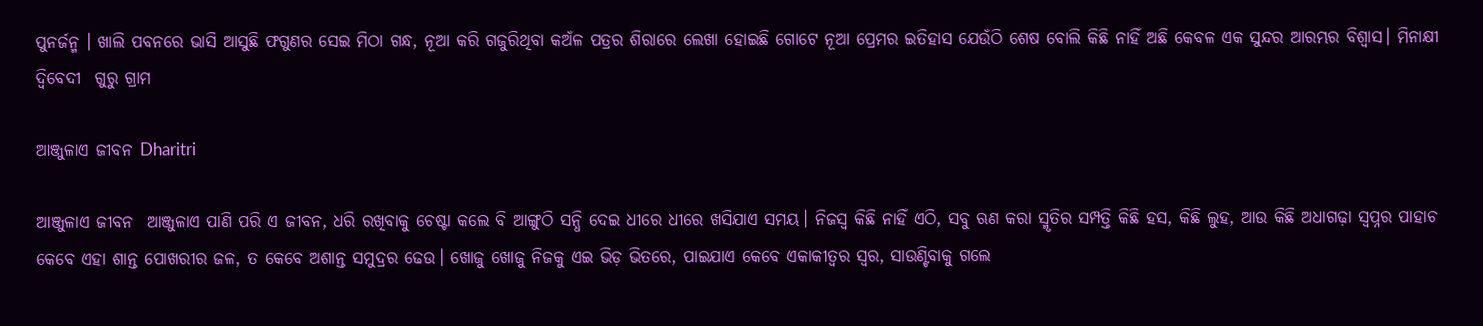ପୁନର୍ଜନ୍ମ । ଖାଲି ପବନରେ ଭାସି ଆସୁଛି ଫଗୁଣର ସେଇ ମିଠା ଗନ୍ଧ, ନୂଆ କରି ଗଜୁରିଥିବା କଅଁଳ ପତ୍ରର ଶିରାରେ ଲେଖା ହୋଇଛି ଗୋଟେ ନୂଆ ପ୍ରେମର ଇତିହାସ ଯେଉଁଠି ଶେଷ ବୋଲି କିଛି ନାହିଁ ଅଛି କେବଳ ଏକ ସୁନ୍ଦର ଆରମ୍ଭର ବିଶ୍ୱାସ। ମିନାକ୍ଷୀ ଦ୍ବିବେଦୀ  ଗୁରୁ ଗ୍ରାମ

ଆଞ୍ଜୁଳାଏ ଜୀବନ Dharitri

ଆଞ୍ଜୁଳାଏ ଜୀବନ  ଆଞ୍ଜୁଳାଏ ପାଣି ପରି ଏ ଜୀବନ, ଧରି ରଖିବାକୁ ଚେଷ୍ଟା କଲେ ବି ଆଙ୍ଗୁଠି ସନ୍ଧି ଦେଇ ଧୀରେ ଧୀରେ ଖସିଯାଏ ସମୟ। ନିଜସ୍ୱ କିଛି ନାହିଁ ଏଠି, ସବୁ ଋଣ କରା ସ୍ମୃତିର ସମ୍ପତ୍ତି କିଛି ହସ, କିଛି ଲୁହ, ଆଉ କିଛି ଅଧାଗଢ଼ା ସ୍ୱପ୍ନର ପାହାଚ କେବେ ଏହା ଶାନ୍ତ ପୋଖରୀର ଜଳ, ତ କେବେ ଅଶାନ୍ତ ସମୁଦ୍ରର ଢେଉ। ଖୋଜୁ ଖୋଜୁ ନିଜକୁ ଏଇ ଭିଡ଼ ଭିତରେ, ପାଇଯାଏ କେବେ ଏକାକୀତ୍ୱର ସ୍ୱର, ସାଉଣ୍ଟିବାକୁ ଗଲେ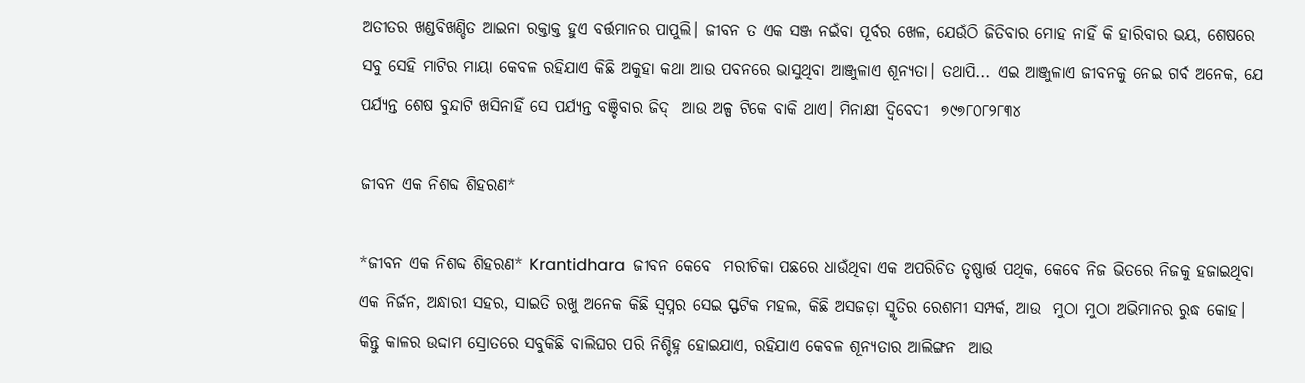ଅତୀତର ଖଣ୍ଡବିଖଣ୍ଡିତ ଆଇନା ରକ୍ତାକ୍ତ ହୁଏ ବର୍ତ୍ତମାନର ପାପୁଲି। ଜୀବନ ତ ଏକ ସଞ୍ଜ ନଇଁବା ପୂର୍ବର ଖେଳ, ଯେଉଁଠି ଜିତିବାର ମୋହ ନାହିଁ କି ହାରିବାର ଭୟ, ଶେଷରେ ସବୁ ସେହି ମାଟିର ମାୟା କେବଳ ରହିଯାଏ କିଛି ଅକୁହା କଥା ଆଉ ପବନରେ ଭାସୁଥିବା ଆଞ୍ଜୁଳାଏ ଶୂନ୍ୟତା। ତଥାପି... ଏଇ ଆଞ୍ଜୁଳାଏ ଜୀବନକୁ ନେଇ ଗର୍ବ ଅନେକ, ଯେ ପର୍ଯ୍ୟନ୍ତ ଶେଷ ବୁନ୍ଦାଟି ଖସିନାହିଁ ସେ ପର୍ଯ୍ୟନ୍ତ ବଞ୍ଚିବାର ଜିଦ୍  ଆଉ ଅଳ୍ପ ଟିକେ ବାକି ଥାଏ। ମିନାକ୍ଷୀ ଦ୍ବିବେଦୀ  ୭୯୭୮୦୮୨୮୩୪

ଜୀବନ ଏକ ନିଶବ୍ଦ ଶିହରଣ*

*ଜୀବନ ଏକ ନିଶବ୍ଦ ଶିହରଣ* Krantidhara  ଜୀବନ କେବେ  ମରୀଚିକା ପଛରେ ଧାଉଁଥିବା ଏକ ଅପରିଚିତ ତୃଷ୍ଣାର୍ତ୍ତ ପଥିକ, କେବେ ନିଜ ଭିତରେ ନିଜକୁ ହଜାଇଥିବା ଏକ ନିର୍ଜନ, ଅନ୍ଧାରୀ ସହର, ସାଇତି ରଖୁ ଅନେକ କିଛି ସ୍ୱପ୍ନର ସେଇ ସ୍ଫଟିକ ମହଲ, କିଛି ଅସଜଡ଼ା ସ୍ମୃତିର ରେଶମୀ ସମ୍ପର୍କ, ଆଉ  ମୁଠା ମୁଠା ଅଭିମାନର ରୁଦ୍ଧ କୋହ। କିନ୍ତୁ କାଳର ଉଦ୍ଦାମ ସ୍ରୋତରେ ସବୁକିଛି ବାଲିଘର ପରି ନିଶ୍ଚିହ୍ନ ହୋଇଯାଏ, ରହିଯାଏ କେବଳ ଶୂନ୍ୟତାର ଆଲିଙ୍ଗନ  ଆଉ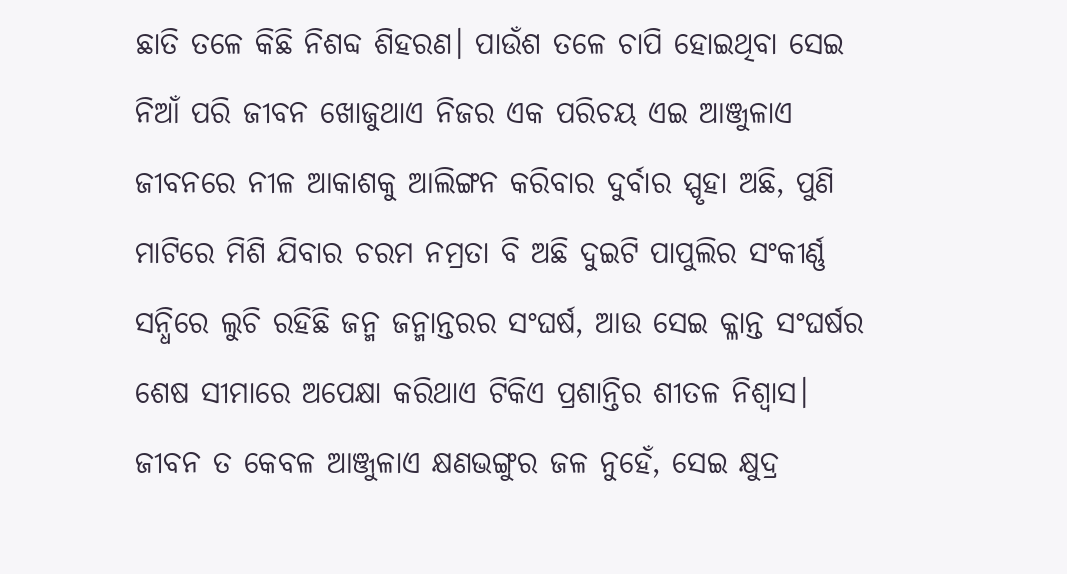ଛାତି ତଳେ କିଛି ନିଶବ୍ଦ ଶିହରଣ। ପାଉଁଶ ତଳେ ଚାପି ହୋଇଥିବା ସେଇ ନିଆଁ ପରି ଜୀବନ ଖୋଜୁଥାଏ ନିଜର ଏକ ପରିଚୟ ଏଇ ଆଞ୍ଜୁଳାଏ ଜୀବନରେ ନୀଳ ଆକାଶକୁ ଆଲିଙ୍ଗନ କରିବାର ଦୁର୍ବାର ସ୍ପୃହା ଅଛି, ପୁଣି ମାଟିରେ ମିଶି ଯିବାର ଚରମ ନମ୍ରତା ବି ଅଛି ଦୁଇଟି ପାପୁଲିର ସଂକୀର୍ଣ୍ଣ ସନ୍ଧିରେ ଲୁଚି ରହିଛି ଜନ୍ମ ଜନ୍ମାନ୍ତରର ସଂଘର୍ଷ, ଆଉ ସେଇ କ୍ଳାନ୍ତ ସଂଘର୍ଷର ଶେଷ ସୀମାରେ ଅପେକ୍ଷା କରିଥାଏ ଟିକିଏ ପ୍ରଶାନ୍ତିର ଶୀତଳ ନିଶ୍ୱାସ। ଜୀବନ ତ କେବଳ ଆଞ୍ଜୁଳାଏ କ୍ଷଣଭଙ୍ଗୁର ଜଳ ନୁହେଁ, ସେଇ କ୍ଷୁଦ୍ର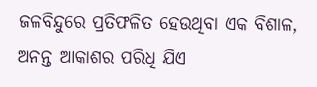ଜଳବିନ୍ଦୁରେ ପ୍ରତିଫଳିତ ହେଉଥିବା ଏକ ବିଶାଳ, ଅନନ୍ତ ଆକାଶର ପରିଧି ଯିଏ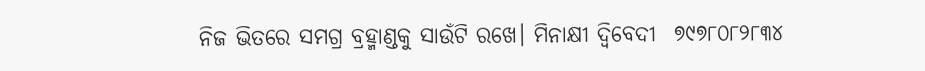ନିଜ ଭିତରେ ସମଗ୍ର ବ୍ରହ୍ମାଣ୍ଡକୁ ସାଉଁଟି ରଖେ। ମିନାକ୍ଷୀ ଦ୍ବିବେଦୀ  ୭୯୭୮୦୮୨୮୩୪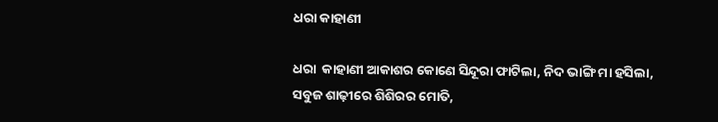ଧରା କାହାଣୀ

ଧରା  କାହାଣୀ ଆକାଶର କୋଣେ ସିନ୍ଦୂରା ଫାଟିଲା, ନିଦ ଭାଙ୍ଗି ମା ହସିଲା, ସବୁଜ ଶାଢ଼ୀରେ ଶିଶିରର ମୋତି,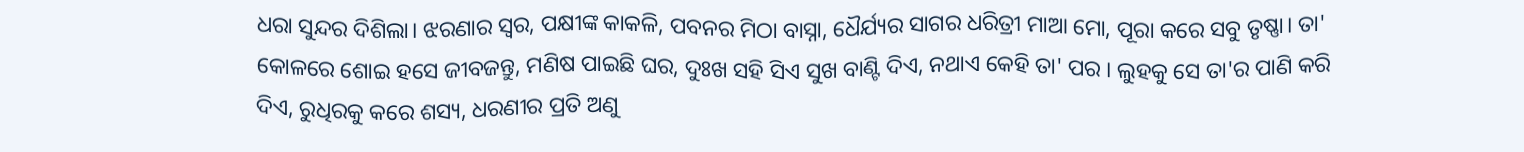ଧରା ସୁନ୍ଦର ଦିଶିଲା। ଝରଣାର ସ୍ୱର, ପକ୍ଷୀଙ୍କ କାକଳି, ପବନର ମିଠା ବାସ୍ନା, ଧୈର୍ଯ୍ୟର ସାଗର ଧରିତ୍ରୀ ମାଆ ମୋ, ପୂରା କରେ ସବୁ ତୃଷ୍ଣା। ତା' କୋଳରେ ଶୋଇ ହସେ ଜୀବଜନ୍ତୁ, ମଣିଷ ପାଇଛି ଘର, ଦୁଃଖ ସହି ସିଏ ସୁଖ ବାଣ୍ଟି ଦିଏ, ନଥାଏ କେହି ତା' ପର । ଲୁହକୁ ସେ ତା'ର ପାଣି କରି ଦିଏ, ରୁଧିରକୁ କରେ ଶସ୍ୟ, ଧରଣୀର ପ୍ରତି ଅଣୁ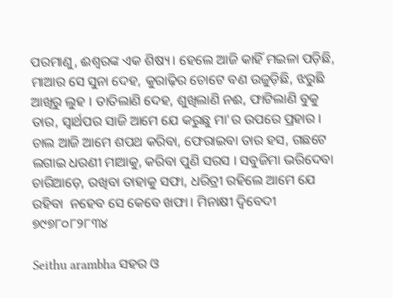ପରମାଣୁ, ଈଶ୍ୱରଙ୍କ ଏକ ଶିଷ୍ୟ। ହେଲେ ଆଜି କାହିଁ ମଇଳା ପଡ଼ିଛି, ମାଆର ସେ ସୁନା ଦେହ, କୁରାଢ଼ିର ଚୋଟେ ବଣ ଉଜୁଡ଼ିଛି, ଝରୁଛି ଆଖିରୁ ଲୁହ । ତାତିଲାଣି ଦେହ, ଶୁଖିଲାଣି ନଈ, ଫାଟିଲାଣି ବୁକୁ ତାର, ସ୍ୱାର୍ଥପର ସାଜି ଆମେ ଯେ କରୁଛୁ ମା'ର ଉପରେ ପ୍ରହାର। ଚାଲ ଆଜି ଆମେ ଶପଥ କରିବା, ଫେରାଇବା ତାର ହସ, ଗଛଟେ ଲଗାଇ ଧରଣୀ ମାଆକୁ, କରିବା ପୁଣି ସରସ । ସବୁଜିମା ଭରିଦେବା ଚାରିଆଡ଼େ, ରଖିବା ତାହାକୁ ସଫା, ଧରିତ୍ରୀ ରହିଲେ ଆମେ ଯେ ରହିବା  ନହେବ ସେ କେବେ ଖଫା। ମିନାକ୍ଷୀ ଦ୍ବିବେଦୀ  ୭୯୭୮୦୮୨୮୩୪

Seithu arambha ସହର ଓ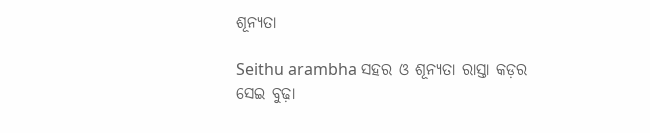ଶୂନ୍ୟତା

Seithu arambha ସହର ଓ ଶୂନ୍ୟତା ରାସ୍ତା କଡ଼ର ସେଇ ବୁଢ଼ା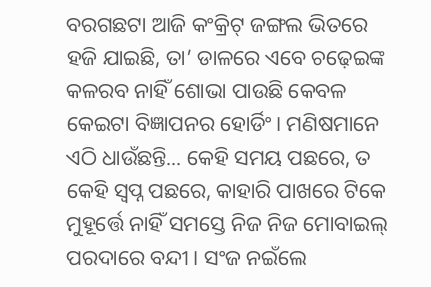ବରଗଛଟା ଆଜି କଂକ୍ରିଟ୍ ଜଙ୍ଗଲ ଭିତରେ ହଜି ଯାଇଛି, ତା’ ଡାଳରେ ଏବେ ଚଢ଼େଇଙ୍କ କଳରବ ନାହିଁ ଶୋଭା ପାଉଛି କେବଳ କେଇଟା ବିଜ୍ଞାପନର ହୋର୍ଡିଂ। ମଣିଷମାନେ ଏଠି ଧାଉଁଛନ୍ତି... କେହି ସମୟ ପଛରେ, ତ କେହି ସ୍ୱପ୍ନ ପଛରେ, କାହାରି ପାଖରେ ଟିକେ ମୁହୂର୍ତ୍ତେ ନାହିଁ ସମସ୍ତେ ନିଜ ନିଜ ମୋବାଇଲ୍ ପରଦାରେ ବନ୍ଦୀ। ସଂଜ ନଇଁଲେ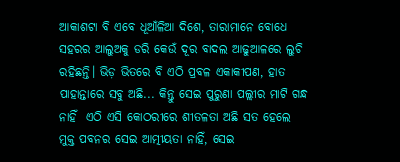ଆକାଶଟା ବି ଏବେ ଧୂଆଁଳିଆ ଦିଶେ, ତାରାମାନେ ବୋଧେ ସହରର ଆଲୁଅକୁ ଡରି କେଉଁ ଦୂର ବାଦଲ ଆଢୁଆଳରେ ଲୁଚି ରହିଛନ୍ତି। ଭିଡ଼ ଭିତରେ ବି ଏଠି ପ୍ରବଳ ଏକାକୀପଣ, ହାତ ପାହାନ୍ତାରେ ସବୁ ଅଛି... କିନ୍ତୁ ସେଇ ପୁରୁଣା ପଲ୍ଲୀର ମାଟି ଗନ୍ଧ ନାହିଁ  ଏଠି ଏସି କୋଠରୀରେ ଶୀତଳତା ଅଛି ସତ ହେଲେ ମୁକ୍ତ ପବନର ସେଇ ଆତ୍ମୀୟତା ନାହିଁ, ସେଇ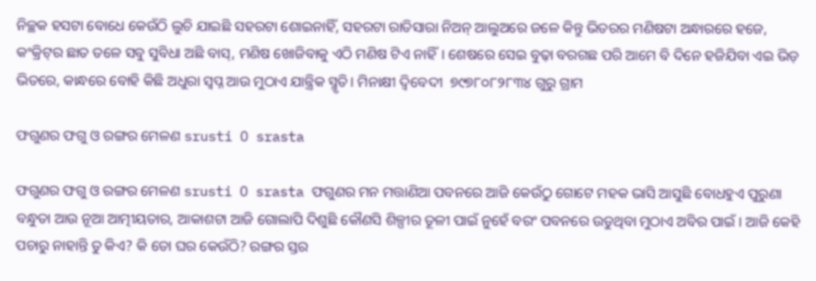ନିଚ୍ଛକ ହସଟା ବୋଧେ କେଉଁଠି ଲୁଚି ଯାଇଛି ସହରଟା ଶୋଇନାହିଁ, ସହରଟା ରାତିସାରା ନିଅନ୍ ଆଲୁଅରେ ଜଳେ କିନ୍ତୁ ଭିତରର ମଣିଷଟା ଅନ୍ଧାରରେ ହଜେ, କଂକ୍ରିଟ୍‌ର ଛାତ ତଳେ ସବୁ ସୁବିଧା ଅଛି ବାସ୍, ମଣିଷ ଖୋଜିବାକୁ ଏଠି ମଣିଷ ଟିଏ ନାହିଁ। ଶେଷରେ ସେଇ ବୁଢ଼ା ବରଗଛ ପରି ଆମେ ବି ଦିନେ ହଜିଯିବା ଏଇ ଭିଡ଼ ଭିତରେ, କାନ୍ଧରେ ବୋହି କିଛି ଅଧୁରା ସ୍ୱପ୍ନ ଆଉ ମୁଠାଏ ଯାନ୍ତ୍ରିକ ସ୍ମୃତି। ମିନାକ୍ଷୀ ଦ୍ବିବେଦୀ  ୭୯୭୮୦୮୨୮୩୪ ଗୁରୁ ଗ୍ରାମ

ଫଗୁଣର ଫଗୁ ଓ ରଙ୍ଗର ମେଳଣ srusti O srasta

ଫଗୁଣର ଫଗୁ ଓ ରଙ୍ଗର ମେଳଣ srusti O srasta ଫଗୁଣର ମନ ମତ୍ତାଣିଆ ପବନରେ ଆଜି କେଉଁଠୁ ଗୋଟେ ମହକ ଭାସି ଆସୁଛି ବୋଧହୁଏ ପୁରୁଣା ବନ୍ଧୁତା ଆଉ ନୂଆ ଆତ୍ମୀୟତାର, ଆକାଶଟା ଆଜି ଗୋଲାପି ଦିଶୁଛି କୌଣସି ଶିଳ୍ପୀର ତୂଳୀ ପାଇଁ ନୁହେଁ ବରଂ ପବନରେ ଉଡୁଥିବା ମୁଠାଏ ଅବିର ପାଇଁ। ଆଜି କେହି ପଚାରୁ ନାହାନ୍ତି ତୁ କିଏ? କି ତୋ ଘର କେଉଁଠି? ରଙ୍ଗର ସ୍ତର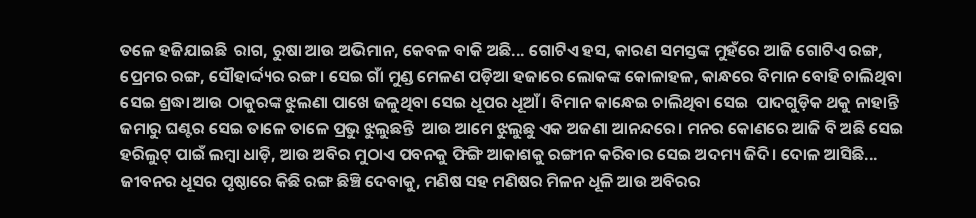ତଳେ ହଜିଯାଇଛି  ରାଗ, ରୁଷା ଆଉ ଅଭିମାନ, କେବଳ ବାକି ଅଛି... ଗୋଟିଏ ହସ, କାରଣ ସମସ୍ତଙ୍କ ମୁହଁରେ ଆଜି ଗୋଟିଏ ରଙ୍ଗ, ପ୍ରେମର ରଙ୍ଗ, ସୌହାର୍ଦ୍ଦ୍ୟର ରଙ୍ଗ। ସେଇ ଗାଁ ମୁଣ୍ଡ ମେଳଣ ପଡ଼ିଆ ହଜାରେ ଲୋକଙ୍କ କୋଳାହଳ, କାନ୍ଧରେ ବିମାନ ବୋହି ଚାଲିଥିବା ସେଇ ଶ୍ରଦ୍ଧା ଆଉ ଠାକୁରଙ୍କ ଝୁଲଣା ପାଖେ ଜଳୁଥିବା ସେଇ ଧୂପର ଧୂଆଁ। ବିମାନ କାନ୍ଧେଇ ଚାଲିଥିବା ସେଇ  ପାଦଗୁଡ଼ିକ ଥକୁ ନାହାନ୍ତି ଜମାରୁ ଘଣ୍ଟର ସେଇ ତାଳେ ତାଳେ ପ୍ରଭୁ ଝୁଲୁଛନ୍ତି  ଆଉ ଆମେ ଝୁଲୁଛୁ ଏକ ଅଜଣା ଆନନ୍ଦରେ। ମନର କୋଣରେ ଆଜି ବି ଅଛି ସେଇ ହରିଲୁଟ୍ ପାଇଁ ଲମ୍ବା ଧାଡ଼ି, ଆଉ ଅବିର ମୁଠାଏ ପବନକୁ ଫିଙ୍ଗି ଆକାଶକୁ ରଙ୍ଗୀନ କରିବାର ସେଇ ଅଦମ୍ୟ ଜିଦି। ଦୋଳ ଆସିଛି... ଜୀବନର ଧୂସର ପୃଷ୍ଠାରେ କିଛି ରଙ୍ଗ ଛିଞ୍ଚି ଦେବାକୁ, ମଣିଷ ସହ ମଣିଷର ମିଳନ ଧୂଳି ଆଉ ଅବିରର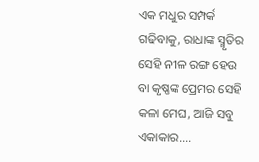ଏକ ମଧୁର ସମ୍ପର୍କ ଗଢିବାକୁ, ରାଧାଙ୍କ ସ୍ମୃତିର ସେହି ନୀଳ ରଙ୍ଗ ହେଉ ବା କୃଷ୍ଣଙ୍କ ପ୍ରେମର ସେହି କଳା ମେଘ, ଆଜି ସବୁ ଏକାକାର....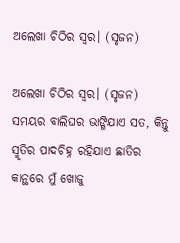ଅଲେଖା ଚିଠିର ସ୍ଵର। (ସୃଜନ)

ଅଲେଖା ଚିଠିର ସ୍ଵର। (ସୃଜନ) ସମୟର ବାଲିଘର ଭାଙ୍ଗିଯାଏ ସତ, କିନ୍ତୁ ସ୍ମୃତିର ପାଦଚିହ୍ନ ରହିଯାଏ ଛାତିର କାନ୍ଥରେ ମୁଁ ଖୋଜୁ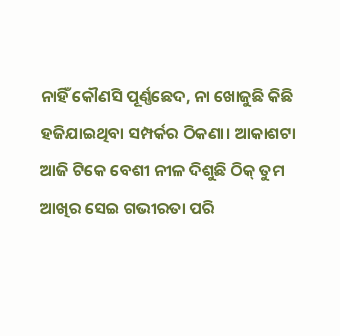ନାହିଁ କୌଣସି ପୂର୍ଣ୍ଣଛେଦ, ନା ଖୋଜୁଛି କିଛି ହଜିଯାଇଥିବା ସମ୍ପର୍କର ଠିକଣା। ଆକାଶଟା ଆଜି ଟିକେ ବେଶୀ ନୀଳ ଦିଶୁଛି ଠିକ୍ ତୁମ ଆଖିର ସେଇ ଗଭୀରତା ପରି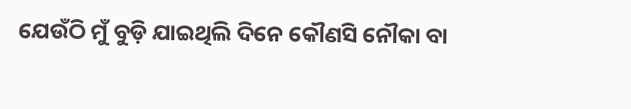ଯେଉଁଠି ମୁଁ ବୁଡ଼ି ଯାଇଥିଲି ଦିନେ କୌଣସି ନୌକା ବା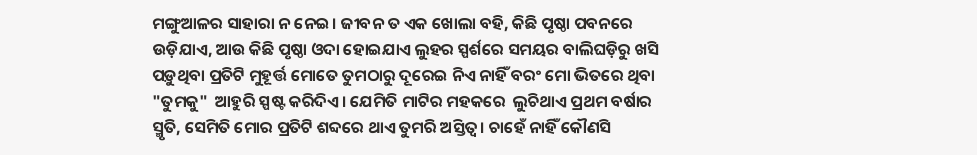ମଙ୍ଗୁଆଳର ସାହାରା ନ ନେଇ। ଜୀବନ ତ ଏକ ଖୋଲା ବହି, କିଛି ପୃଷ୍ଠା ପବନରେ ଉଡ଼ିଯାଏ, ଆଉ କିଛି ପୃଷ୍ଠା ଓଦା ହୋଇଯାଏ ଲୁହର ସ୍ପର୍ଶରେ ସମୟର ବାଲିଘଡ଼ିରୁ ଖସି ପଡ଼ୁଥିବା ପ୍ରତିଟି ମୁହୂର୍ତ୍ତ ମୋତେ ତୁମଠାରୁ ଦୂରେଇ ନିଏ ନାହିଁ ବରଂ ମୋ ଭିତରେ ଥିବା "ତୁମକୁ"  ଆହୁରି ସ୍ପଷ୍ଟ କରିଦିଏ। ଯେମିତି ମାଟିର ମହକରେ  ଲୁଚିଥାଏ ପ୍ରଥମ ବର୍ଷାର ସ୍ମୃତି, ସେମିତି ମୋର ପ୍ରତିଟି ଶବ୍ଦରେ ଥାଏ ତୁମରି ଅସ୍ତିତ୍ୱ। ଚାହେଁ ନାହିଁ କୌଣସି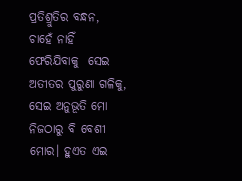ପ୍ରତିଶ୍ରୁତିର ବନ୍ଧନ, ଚାହେଁ ନାହିଁ ଫେରିଯିବାକୁ  ସେଇ ଅତୀତର ପୁରୁଣା ଗଳିକୁ, ସେଇ ଅନୁଭୂତି ମୋ ନିଜଠାରୁ ବି ବେଶୀ ମୋର। ହୁଏତ ଏଇ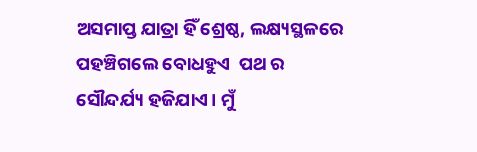ଅସମାପ୍ତ ଯାତ୍ରା ହିଁ ଶ୍ରେଷ୍ଠ, ଲକ୍ଷ୍ୟସ୍ଥଳରେ ପହଞ୍ଚିଗଲେ ବୋଧହୁଏ  ପଥ ର ସୌନ୍ଦର୍ଯ୍ୟ ହଜିଯାଏ। ମୁଁ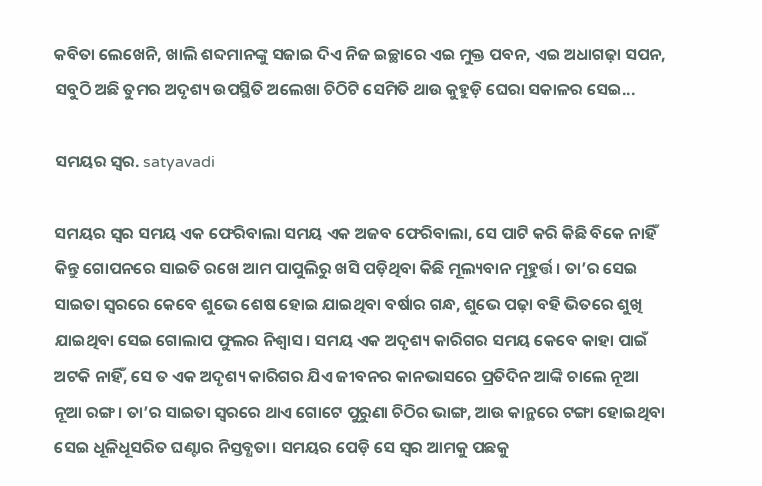କବିତା ଲେଖେନି, ଖାଲି ଶବ୍ଦମାନଙ୍କୁ ସଜାଇ ଦିଏ ନିଜ ଇଚ୍ଛାରେ ଏଇ ମୁକ୍ତ ପବନ, ଏଇ ଅଧାଗଢ଼ା ସପନ, ସବୁଠି ଅଛି ତୁମର ଅଦୃଶ୍ୟ ଉପସ୍ଥିତି ଅଲେଖା ଚିଠିଟି ସେମିତି ଥାଉ କୁହୁଡ଼ି ଘେରା ସକାଳର ସେଇ...

ସମୟର ସ୍ବର. satyavadi

ସମୟର ସ୍ବର ସମୟ ଏକ ଫେରିବାଲା ସମୟ ଏକ ଅଜବ ଫେରିବାଲା, ସେ ପାଟି କରି କିଛି ବିକେ ନାହିଁ କିନ୍ତୁ ଗୋପନରେ ସାଇତି ରଖେ ଆମ ପାପୁଲିରୁ ଖସି ପଡ଼ିଥିବା କିଛି ମୂଲ୍ୟବାନ ମୂହୁର୍ତ୍ତ। ତା’ର ସେଇ ସାଇତା ସ୍ୱରରେ କେବେ ଶୁଭେ ଶେଷ ହୋଇ ଯାଇଥିବା ବର୍ଷାର ଗନ୍ଧ, ଶୁଭେ ପଢ଼ା ବହି ଭିତରେ ଶୁଖି ଯାଇଥିବା ସେଇ ଗୋଲାପ ଫୁଲର ନିଶ୍ୱାସ। ସମୟ ଏକ ଅଦୃଶ୍ୟ କାରିଗର ସମୟ କେବେ କାହା ପାଇଁ ଅଟକି ନାହିଁ, ସେ ତ ଏକ ଅଦୃଶ୍ୟ କାରିଗର ଯିଏ ଜୀବନର କାନଭାସରେ ପ୍ରତିଦିନ ଆଙ୍କି ଚାଲେ ନୂଆ ନୂଆ ରଙ୍ଗ। ତା’ର ସାଇତା ସ୍ୱରରେ ଥାଏ ଗୋଟେ ପୁରୁଣା ଚିଠିର ଭାଙ୍ଗ, ଆଉ କାନ୍ଥରେ ଟଙ୍ଗା ହୋଇଥିବା ସେଇ ଧୂଳିଧୂସରିତ ଘଣ୍ଟାର ନିସ୍ତବ୍ଧତା। ସମୟର ପେଡ଼ି ସେ ସ୍ୱର ଆମକୁ ପଛକୁ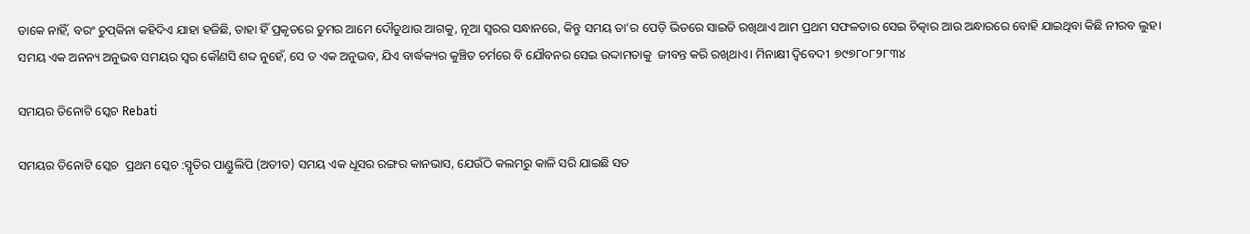ଡାକେ ନାହିଁ, ବରଂ ଚୁପ୍‌କିନା କହିଦିଏ ଯାହା ହଜିଛି, ତାହା ହିଁ ପ୍ରକୃତରେ ତୁମର ଆମେ ଦୌଡୁଥାଉ ଆଗକୁ, ନୂଆ ସ୍ୱରର ସନ୍ଧାନରେ, କିନ୍ତୁ ସମୟ ତା’ର ପେଡ଼ି ଭିତରେ ସାଇତି ରଖିଥାଏ ଆମ ପ୍ରଥମ ସଫଳତାର ସେଇ ଚିତ୍କାର ଆଉ ଅନ୍ଧାରରେ ବୋହି ଯାଇଥିବା କିଛି ନୀରବ ଲୁହ। ସମୟ ଏକ ଅନନ୍ୟ ଅନୁଭବ ସମୟର ସ୍ୱର କୌଣସି ଶବ୍ଦ ନୁହେଁ, ସେ ତ ଏକ ଅନୁଭବ, ଯିଏ ବାର୍ଦ୍ଧକ୍ୟର କୁଞ୍ଚିତ ଚର୍ମରେ ବି ଯୌବନର ସେଇ ଉଦ୍ଦାମତାକୁ  ଜୀବନ୍ତ କରି ରଖିଥାଏ। ମିନାକ୍ଷୀ ଦ୍ବିବେଦୀ  ୭୯୭୮୦୮୨୮୩୪

ସମୟର ତିନୋଟି ସ୍କେଚ Rebati

ସମୟର ତିନୋଟି ସ୍କେଚ  ପ୍ରଥମ ସ୍କେଚ :ସ୍ମୃତିର ପାଣ୍ଡୁଲିପି (ଅତୀତ) ସମୟ ଏକ ଧୂସର ରଙ୍ଗର କାନଭାସ, ଯେଉଁଠି କଲମରୁ କାଳି ସରି ଯାଇଛି ସତ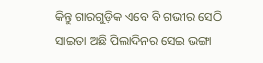କିନ୍ତୁ ଗାରଗୁଡ଼ିକ ଏବେ ବି ଗଭୀର ସେଠି ସାଇତା ଅଛି ପିଲାଦିନର ସେଇ ଭଙ୍ଗା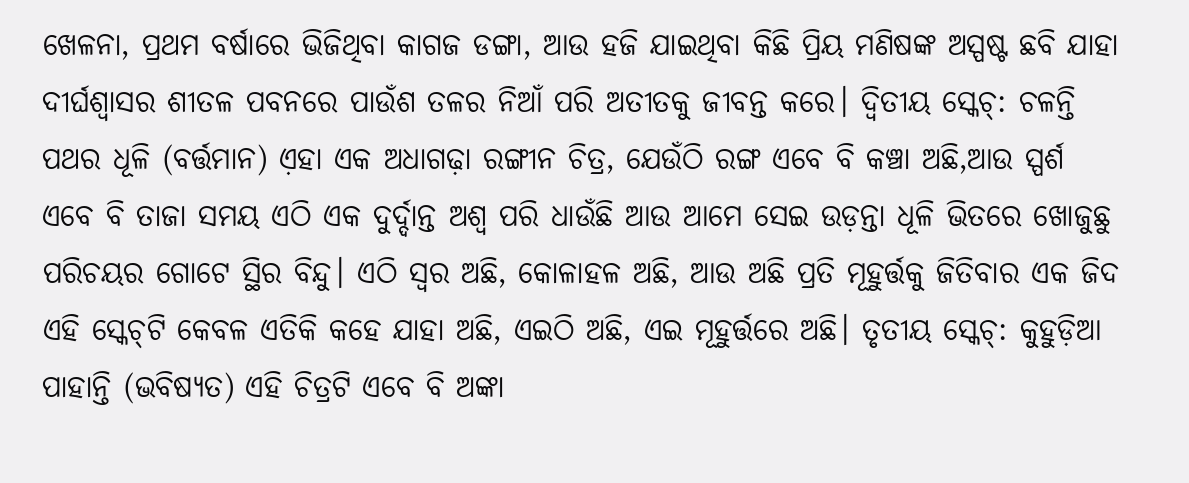ଖେଳନା, ପ୍ରଥମ ବର୍ଷାରେ ଭିଜିଥିବା କାଗଜ ଡଙ୍ଗା, ଆଉ ହଜି ଯାଇଥିବା କିଛି ପ୍ରିୟ ମଣିଷଙ୍କ ଅସ୍ପଷ୍ଟ ଛବି ଯାହା ଦୀର୍ଘଶ୍ୱାସର ଶୀତଳ ପବନରେ ପାଉଁଶ ତଳର ନିଆଁ ପରି ଅତୀତକୁ ଜୀବନ୍ତ କରେ। ଦ୍ଵିତୀୟ ସ୍କେଚ୍: ଚଳନ୍ତି ପଥର ଧୂଳି (ବର୍ତ୍ତମାନ) ଏ଼ହା ଏକ ଅଧାଗଢ଼ା ରଙ୍ଗୀନ ଚିତ୍ର, ଯେଉଁଠି ରଙ୍ଗ ଏବେ ବି କଞ୍ଚା ଅଛି,ଆଉ ସ୍ପର୍ଶ ଏବେ ବି ତାଜା ସମୟ ଏଠି ଏକ ଦୁର୍ଦ୍ଦାନ୍ତ ଅଶ୍ୱ ପରି ଧାଉଁଛି ଆଉ ଆମେ ସେଇ ଉଡ଼ନ୍ତା ଧୂଳି ଭିତରେ ଖୋଜୁଛୁ ପରିଚୟର ଗୋଟେ ସ୍ଥିର ବିନ୍ଦୁ। ଏଠି ସ୍ୱର ଅଛି, କୋଳାହଳ ଅଛି, ଆଉ ଅଛି ପ୍ରତି ମୂହୁର୍ତ୍ତକୁ ଜିତିବାର ଏକ ଜିଦ ଏହି ସ୍କେଚ୍‌ଟି କେବଳ ଏତିକି କହେ ଯାହା ଅଛି, ଏଇଠି ଅଛି, ଏଇ ମୂହୁର୍ତ୍ତରେ ଅଛି। ତୃତୀୟ ସ୍କେଚ୍: କୁହୁଡ଼ିଆ ପାହାନ୍ତି (ଭବିଷ୍ୟତ) ଏହି ଚିତ୍ରଟି ଏବେ ବି ଅଙ୍କା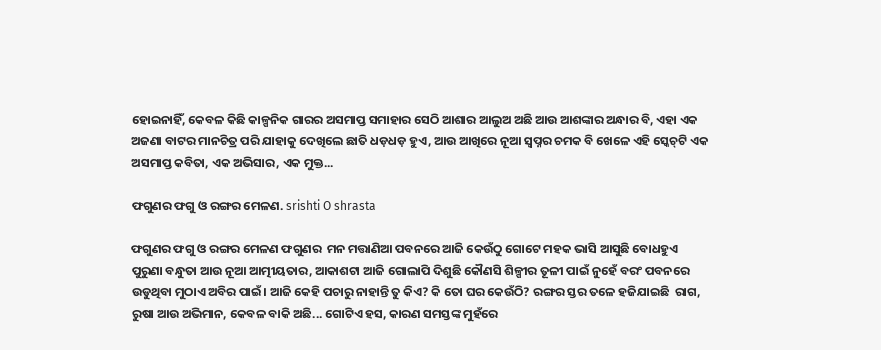ହୋଇନାହିଁ, କେବଳ କିଛି କାଳ୍ପନିକ ଗାରର ଅସମାପ୍ତ ସମାହାର ସେଠି ଆଶାର ଆଲୁଅ ଅଛି ଆଉ ଆଶଙ୍କାର ଅନ୍ଧାର ବି, ଏହା ଏକ ଅଜଣା ବାଟର ମାନଚିତ୍ର ପରି ଯାହାକୁ ଦେଖିଲେ ଛାତି ଧଡ଼ଧଡ଼ ହୁଏ, ଆଉ ଆଖିରେ ନୂଆ ସ୍ୱପ୍ନର ଚମକ ବି ଖେଳେ ଏହି ସ୍କେଚ୍‌ଟି ଏକ ଅସମାପ୍ତ କବିତା, ଏକ ଅଭିସାର, ଏକ ମୁକ୍ତ...

ଫଗୁଣର ଫଗୁ ଓ ରଙ୍ଗର ମେଳଣ. srishti O shrasta

ଫଗୁଣର ଫଗୁ ଓ ରଙ୍ଗର ମେଳଣ ଫଗୁଣର  ମନ ମତ୍ତାଣିଆ ପବନରେ ଆଜି କେଉଁଠୁ ଗୋଟେ ମହକ ଭାସି ଆସୁଛି ବୋଧହୁଏ ପୁରୁଣା ବନ୍ଧୁତା ଆଉ ନୂଆ ଆତ୍ମୀୟତାର, ଆକାଶଟା ଆଜି ଗୋଲାପି ଦିଶୁଛି କୌଣସି ଶିଳ୍ପୀର ତୂଳୀ ପାଇଁ ନୁହେଁ ବରଂ ପବନରେ ଉଡୁଥିବା ମୁଠାଏ ଅବିର ପାଇଁ। ଆଜି କେହି ପଚାରୁ ନାହାନ୍ତି ତୁ କିଏ? କି ତୋ ଘର କେଉଁଠି? ରଙ୍ଗର ସ୍ତର ତଳେ ହଜିଯାଇଛି  ରାଗ, ରୁଷା ଆଉ ଅଭିମାନ, କେବଳ ବାକି ଅଛି... ଗୋଟିଏ ହସ, କାରଣ ସମସ୍ତଙ୍କ ମୁହଁରେ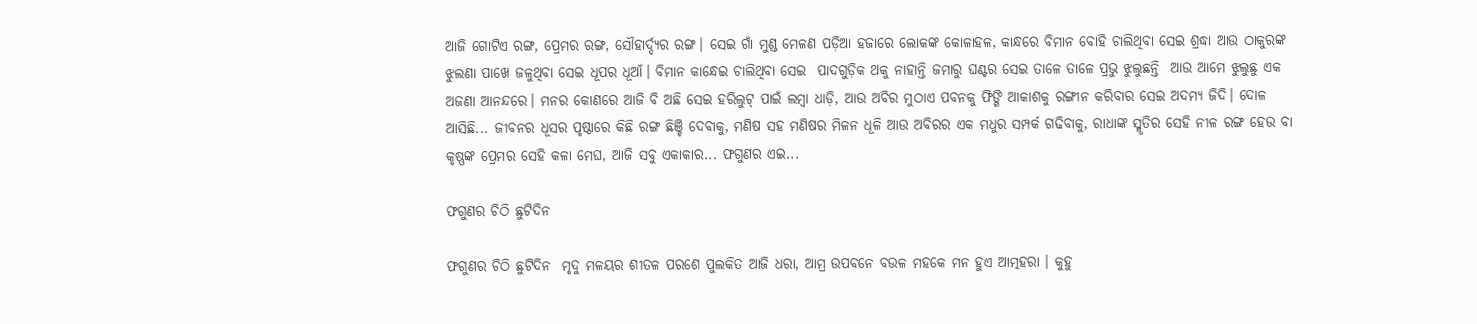ଆଜି ଗୋଟିଏ ରଙ୍ଗ, ପ୍ରେମର ରଙ୍ଗ, ସୌହାର୍ଦ୍ଦ୍ୟର ରଙ୍ଗ। ସେଇ ଗାଁ ମୁଣ୍ଡ ମେଳଣ ପଡ଼ିଆ ହଜାରେ ଲୋକଙ୍କ କୋଳାହଳ, କାନ୍ଧରେ ବିମାନ ବୋହି ଚାଲିଥିବା ସେଇ ଶ୍ରଦ୍ଧା ଆଉ ଠାକୁରଙ୍କ ଝୁଲଣା ପାଖେ ଜଳୁଥିବା ସେଇ ଧୂପର ଧୂଆଁ। ବିମାନ କାନ୍ଧେଇ ଚାଲିଥିବା ସେଇ  ପାଦଗୁଡ଼ିକ ଥକୁ ନାହାନ୍ତି ଜମାରୁ ଘଣ୍ଟର ସେଇ ତାଳେ ତାଳେ ପ୍ରଭୁ ଝୁଲୁଛନ୍ତି  ଆଉ ଆମେ ଝୁଲୁଛୁ ଏକ ଅଜଣା ଆନନ୍ଦରେ। ମନର କୋଣରେ ଆଜି ବି ଅଛି ସେଇ ହରିଲୁଟ୍ ପାଇଁ ଲମ୍ବା ଧାଡ଼ି, ଆଉ ଅବିର ମୁଠାଏ ପବନକୁ ଫିଙ୍ଗି ଆକାଶକୁ ରଙ୍ଗୀନ କରିବାର ସେଇ ଅଦମ୍ୟ ଜିଦି। ଦୋଳ ଆସିଛି... ଜୀବନର ଧୂସର ପୃଷ୍ଠାରେ କିଛି ରଙ୍ଗ ଛିଞ୍ଚି ଦେବାକୁ, ମଣିଷ ସହ ମଣିଷର ମିଳନ ଧୂଳି ଆଉ ଅବିରର ଏକ ମଧୁର ସମ୍ପର୍କ ଗଢିବାକୁ, ରାଧାଙ୍କ ସ୍ମୃତିର ସେହି ନୀଳ ରଙ୍ଗ ହେଉ ବା କୃଷ୍ଣଙ୍କ ପ୍ରେମର ସେହି କଳା ମେଘ, ଆଜି ସବୁ ଏକାକାର... ଫଗୁଣର ଏଇ...

ଫଗୁଣର ଚିଠି ଛୁଟିଦିନ

ଫଗୁଣର ଚିଠି ଛୁଟିଦିନ  ମୃଦୁ ମଳୟର ଶୀତଳ ପରଶେ ପୁଲକିତ ଆଜି ଧରା, ଆମ୍ର ଉପବନେ ବଉଳ ମହକେ ମନ ହୁଏ ଆତ୍ମହରା । କୁହୁ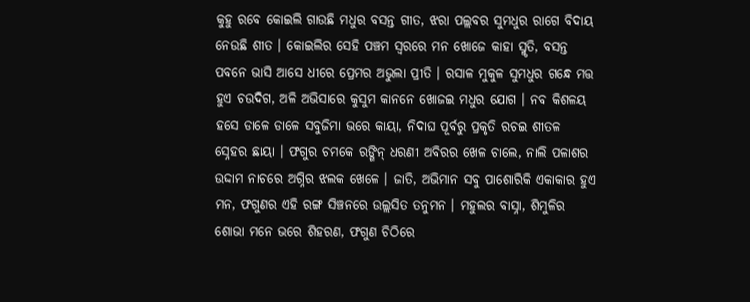କୁହୁ ରବେ କୋଇଲି ଗାଉଛି ମଧୁର ବସନ୍ତ ଗୀତ, ଝରା ପଲ୍ଲବର ସୁମଧୁର ରାଗେ ବିଦାୟ ନେଉଛି ଶୀତ । କୋଇଲିର ସେହି ପଞ୍ଚମ ସ୍ୱରରେ ମନ ଖୋଜେ କାହା ସ୍ମୃତି, ବସନ୍ତ ପବନେ ଭାସି ଆସେ ଧୀରେ ପ୍ରେମର ଅଭୁଲା ପ୍ରୀତି । ରସାଳ ମୁକୁଳ ସୁମଧୁର ଗନ୍ଧେ ମତ୍ତ ହୁଏ ଚଉଦିଗ, ଅଳି ଅଭିସାରେ କୁସୁମ କାନନେ ଖୋଜଇ ମଧୁର ଯୋଗ । ନବ କିଶଳୟ ହସେ ଡାଳେ ଡାଳେ ସବୁଜିମା ଭରେ କାୟା, ନିଦାଘ ପୂର୍ବରୁ ପ୍ରକୃତି ରଚଇ ଶୀତଳ ସ୍ନେହର ଛାୟା । ଫଗୁର ଚମକେ ରଙ୍ଗିନ୍‌ ଧରଣୀ ଅବିରର ଖେଳ ଚାଲେ, ନାଲି ପଳାଶର ଉଦ୍ଦାମ ନାଚରେ ଅଗ୍ନିର ଝଲକ ଖେଳେ । ଜାତି, ଅଭିମାନ ସବୁ ପାଶୋରିକି ଏକାକାର ହୁଏ ମନ, ଫଗୁଣର ଏହି ରଙ୍ଗ ସିଞ୍ଚନରେ ଉଲ୍ଲସିତ ତନୁମନ । ମହୁଲର ବାସ୍ନା, ଶିମୁଳିର ଶୋଭା ମନେ ଭରେ ଶିହରଣ, ଫଗୁଣ ଚିଠିରେ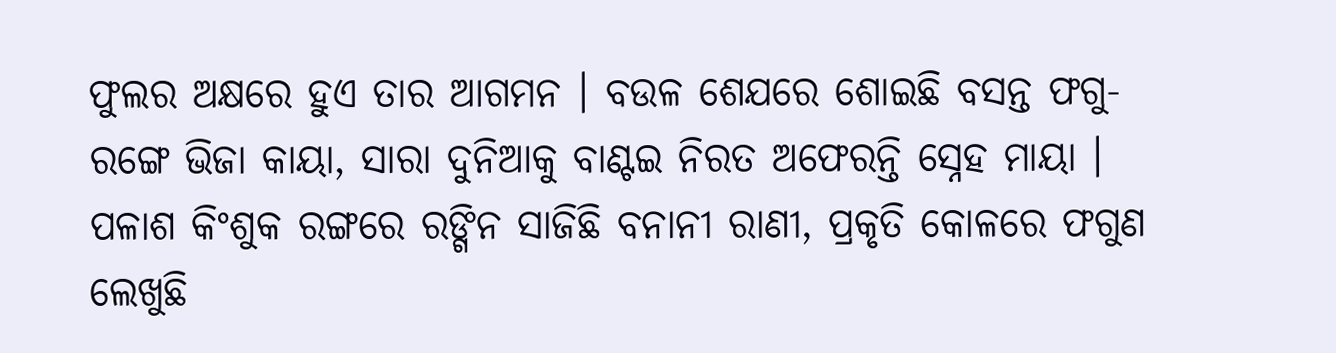ଫୁଲର ଅକ୍ଷରେ ହୁଏ ତାର ଆଗମନ । ବଉଳ ଶେଯରେ ଶୋଇଛି ବସନ୍ତ ଫଗୁ-ରଙ୍ଗେ ଭିଜା କାୟା, ସାରା ଦୁନିଆକୁ ବାଣ୍ଟଇ ନିରତ ଅଫେରନ୍ତି ସ୍ନେହ ମାୟା । ପଳାଶ କିଂଶୁକ ରଙ୍ଗରେ ରଙ୍ଗିନ ସାଜିଛି ବନାନୀ ରାଣୀ, ପ୍ରକୃତି କୋଳରେ ଫଗୁଣ ଲେଖୁଛି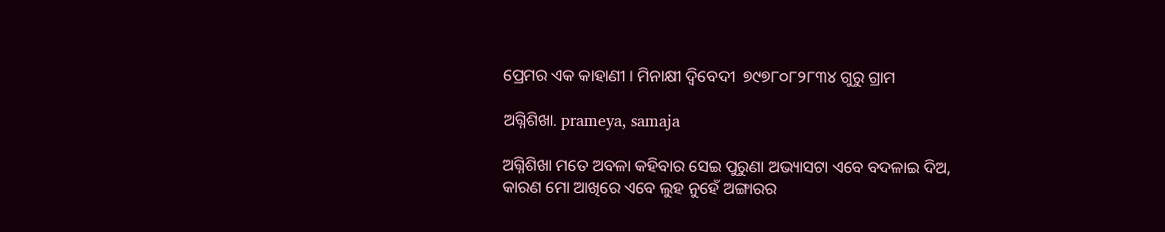ପ୍ରେମର ଏକ କାହାଣୀ । ମିନାକ୍ଷୀ ଦ୍ବିବେଦୀ  ୭୯୭୮୦୮୨୮୩୪ ଗୁରୁ ଗ୍ରାମ

ଅଗ୍ନିଶିଖା. prameya, samaja

ଅଗ୍ନିଶିଖା ମତେ ଅବଳା କହିବାର ସେଇ ପୁରୁଣା ଅଭ୍ୟାସଟା ଏବେ ବଦଳାଇ ଦିଅ, କାରଣ ମୋ ଆଖିରେ ଏବେ ଲୁହ ନୁହେଁ ଅଙ୍ଗାରର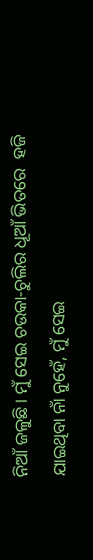ନିଆଁ ଜଳୁଛି। ମୁଁ ସେଇ ଚଉକା-ଚୁଲିର ଧୂଆଁ ଭିତରେ  ହଜି ଯାଇଥିବା ନାଁ ନୁହେଁ, ମୁଁ ସେଇ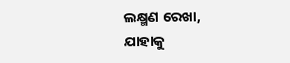ଲକ୍ଷ୍ମଣ ରେଖା, ଯାହାକୁ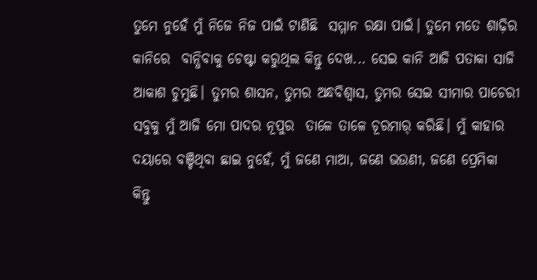ତୁମେ ନୁହେଁ ମୁଁ ନିଜେ ନିଜ ପାଇଁ ଟାଣିଛି  ସମ୍ମାନ ରକ୍ଷା ପାଇଁ। ତୁମେ ମତେ ଶାଢ଼ିର କାନିରେ  ବାନ୍ଧିବାକୁ ଚେଷ୍ଟା କରୁଥିଲ କିନ୍ତୁ ଦେଖ... ସେଇ କାନି ଆଜି ପତାକା ସାଜି ଆକାଶ ଚୁମୁଛି। ତୁମର ଶାସନ, ତୁମର ଅନ୍ଧବିଶ୍ୱାସ, ତୁମର ସେଇ ସୀମାର ପାଚେରୀ ସବୁକୁ ମୁଁ ଆଜି ମୋ ପାଦର ନୂପୁର  ତାଳେ ତାଳେ ଚୂରମାର୍ କରିଛି। ମୁଁ କାହାର ଦୟାରେ ବଞ୍ଚିଥିବା ଛାଇ ନୁହେଁ, ମୁଁ ଜଣେ ମାଆ, ଜଣେ ଭଉଣୀ, ଜଣେ ପ୍ରେମିକା କିନ୍ତୁ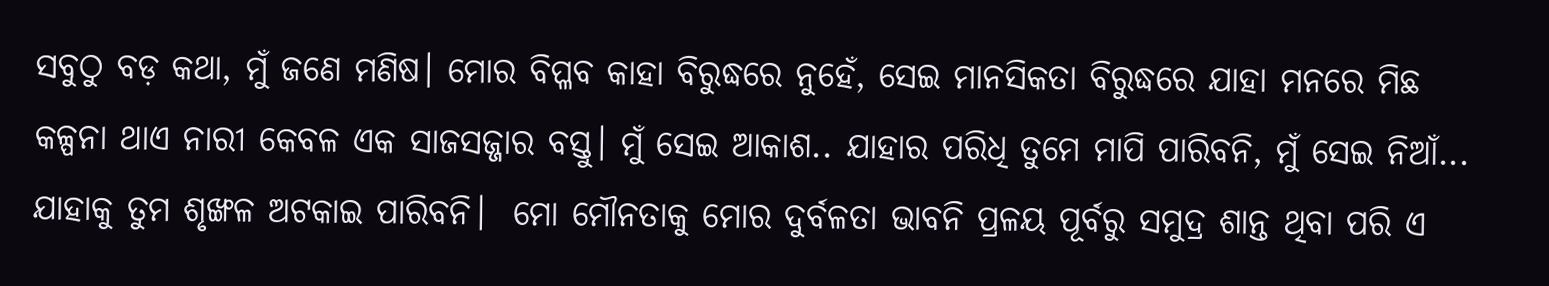ସବୁଠୁ ବଡ଼ କଥା, ମୁଁ ଜଣେ ମଣିଷ। ମୋର ବିପ୍ଳବ କାହା ବିରୁଦ୍ଧରେ ନୁହେଁ, ସେଇ ମାନସିକତା ବିରୁଦ୍ଧରେ ଯାହା ମନରେ ମିଛ କଳ୍ପନା ଥାଏ ନାରୀ କେବଳ ଏକ ସାଜସଜ୍ଜାର ବସ୍ତୁ। ମୁଁ ସେଇ ଆକାଶ.. ଯାହାର ପରିଧି ତୁମେ ମାପି ପାରିବନି, ମୁଁ ସେଇ ନିଆଁ...  ଯାହାକୁ ତୁମ ଶୃଙ୍ଖଳ ଅଟକାଇ ପାରିବନି।  ମୋ ମୌନତାକୁ ମୋର ଦୁର୍ବଳତା ଭାବନି ପ୍ରଳୟ ପୂର୍ବରୁ ସମୁଦ୍ର ଶାନ୍ତ ଥିବା ପରି ଏ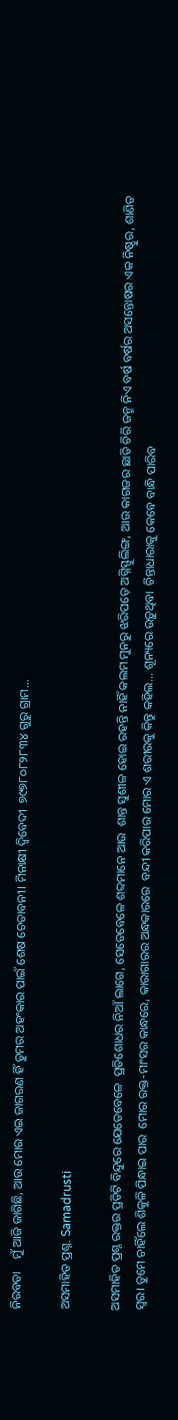ନିରବତା    ମୁଁ ଆଜି ଜାଗିଛି, ଆଉ ମୋର ଏଇ ଜାଗରଣ ହିଁ ତୁମର ଅହଂକାର ପାଇଁ ଶେଷ ଚେତାବନୀ। ମିନାକ୍ଷୀ ଦ୍ବିବେଦୀ  ୭୯୭୮୦୮୨୮୩୪ ଗୁରୁ ଗ୍ରାମ...

ଅସମାହିତ ପ୍ରଶ୍ନ. Samadrusti

ଅସମାହିତ ପ୍ରଶ୍ନ ରକ୍ତର ପ୍ରତିଟି ବିନ୍ଦୁରେ ଯେତେବେଳେ  ପ୍ରତିଶୋଧର ନିଆଁ ଲାଗେ, ସେତେବେଳେ ଶବ୍ଦମାନେ ଆଉ  ଶାନ୍ତ ସୁଶୀଳ ହୋଇ ରହନ୍ତି ନାହିଁ କଲମ ମୁନରୁ ଝରିପଡ଼େ ଅଗ୍ନିସ୍ଫୁଲିଙ୍ଗ, ଆଉ କାଗଜର ଛାତି ଚିରି ଜନ୍ମ ନିଏ ବର୍ଷ ବର୍ଷର ଅସନ୍ତୋଷର ଏକ ନିଷ୍ଠୁର, ଶାଣିତ ସ୍ୱର। ତୁମେ ଚାହିଁଲେ ଶିକୁଳି ପିନ୍ଧାଇ ପାର  ମୋର ରକ୍ତ-ମାଂସର କାନ୍ଧରେ, କାରାଗାରର ଅନ୍ଧକାରରେ  ବନ୍ଦୀ କରିପାର ମୋର ଏ ଶରୀରକୁ କିନ୍ତୁ କହିଲ... ଶୂନ୍ୟରେ ଉଡ଼ୁଥିବା  ଚିନ୍ତାଧାରାକୁ କେବେ ବାନ୍ଧି ପାରିବ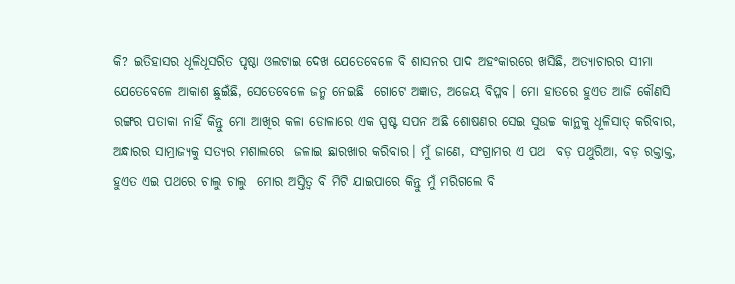କି? ଇତିହାସର ଧୂଳିଧୂସରିତ ପୃଷ୍ଠା ଓଲଟାଇ ଦେଖ ଯେତେବେଳେ ବି ଶାସନର ପାଦ ଅହଂକାରରେ ଖସିଛି, ଅତ୍ୟାଚାରର ସୀମା ଯେତେବେଳେ ଆକାଶ ଛୁଇଁଛି, ସେତେବେଳେ ଜନ୍ମ ନେଇଛି  ଗୋଟେ ଅଜ୍ଞାତ, ଅଜେୟ ବିପ୍ଳବ। ମୋ ହାତରେ ହୁଏତ ଆଜି କୌଣସି ରଙ୍ଗର ପତାକା ନାହିଁ କିନ୍ତୁ ମୋ ଆଖିର କଳା ଡୋଳାରେ ଏକ ସ୍ପଷ୍ଟ ସପନ ଅଛି ଶୋଷଣର ସେଇ ସୁଉଚ୍ଚ କାନ୍ଥକୁ ଧୂଳିସାତ୍ କରିବାର, ଅନ୍ଧାରର ସାମ୍ରାଜ୍ୟକୁ ସତ୍ୟର ମଶାଲରେ  ଜଳାଇ ଛାରଖାର କରିବାର। ମୁଁ ଜାଣେ, ସଂଗ୍ରାମର ଏ ପଥ  ବଡ଼ ପଥୁରିଆ, ବଡ଼ ରକ୍ତାକ୍ତ, ହୁଏତ ଏଇ ପଥରେ ଚାଲୁ ଚାଲୁ  ମୋର ଅସ୍ତିତ୍ୱ ବି ମିଟି ଯାଇପାରେ କିନ୍ତୁ ମୁଁ ମରିଗଲେ ବି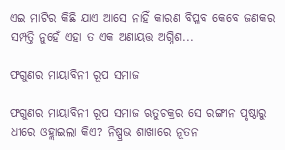ଏଇ ମାଟିର କିଛି ଯାଏ ଆସେ ନାହିଁ କାରଣ ବିପ୍ଳବ କେବେ ଜଣକର ସମ୍ପତ୍ତି ନୁହେଁ ଏହା ତ ଏକ ଅଣାୟତ୍ତ ଅଗ୍ନିଶ...

ଫଗୁଣର ମାୟାବିନୀ ରୂପ ସମାଜ

ଫଗୁଣର ମାୟାବିନୀ ରୂପ ସମାଜ ଋତୁଚକ୍ରର ସେ ରଙ୍ଗୀନ ପୃଷ୍ଠାରୁ ଧୀରେ ଓହ୍ଲାଇଲା କିଏ? ନିଷ୍ପ୍ରଭ ଶାଖାରେ ନୂତନ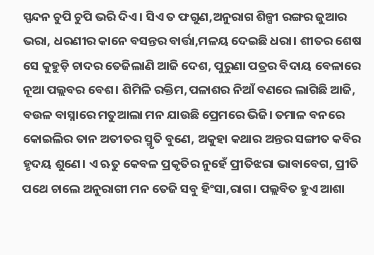ସ୍ପନ୍ଦନ ଚୁପି ଚୁପି ଭରି ଦିଏ। ସିଏ ତ ଫଗୁଣ,ଅନୁରାଗ ଶିଳ୍ପୀ ରଙ୍ଗର ଜୁଆର ଭରା, ଧରଣୀର କାନେ ବସନ୍ତର ବାର୍ତ୍ତା,ମଳୟ ଦେଇଛି ଧରା। ଶୀତର ଶେଷ ସେ କୁହୁଡ଼ି ଚାଦର ତେଜିଲାଣି ଆଜି ଦେଶ, ପୁରୁଣା ପତ୍ରର ବିଦାୟ ବେଳାରେ ନୂଆ ପଲ୍ଲବର ବେଶ। ଶିମିଳି ରକ୍ତିମ,ପଳାଶର ନିଆଁ ବଣରେ ଲାଗିଛି ଆଜି, ବଉଳ ବାସ୍ନାରେ ମତୁଆଲା ମନ ଯାଉଛି ପ୍ରେମରେ ଭିଜି। ତମାଳ ବନରେ କୋଇଲିର ତାନ ଅତୀତର ସ୍ମୃତି ବୁଣେ, ଅକୁହା କଥାର ଅନ୍ତର ସଙ୍ଗୀତ କବିର ହୃଦୟ ଶୁଣେ। ଏ ଋତୁ କେବଳ ପ୍ରକୃତିର ନୁହେଁ ପ୍ରୀତିଝରା ଭାବାବେଗ, ପ୍ରୀତି ପଥେ ଚାଲେ ଅନୁରାଗୀ ମନ ତେଜି ସବୁ ହିଂସା,ରାଗ। ପଲ୍ଲବିତ ହୁଏ ଆଶା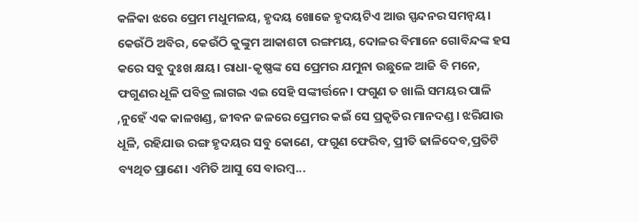କଳିକା ଝରେ ପ୍ରେମ ମଧୁମଳୟ, ହୃଦୟ ଖୋଜେ ହୃଦୟଟିଏ ଆଉ ସ୍ପନ୍ଦନର ସମନ୍ୱୟ। କେଉଁଠି ଅବିର, କେଉଁଠି କୁଙ୍କୁମ ଆକାଶଟା ରଙ୍ଗମୟ, ଦୋଳର ବିମାନେ ଗୋବିନ୍ଦଙ୍କ ହସ କରେ ସବୁ ଦୁଃଖ କ୍ଷୟ। ରାଧା-କୃଷ୍ଣଙ୍କ ସେ ପ୍ରେମର ଯମୁନା ଉଛୁଳେ ଆଜି ବି ମନେ, ଫଗୁଣର ଧୂଳି ପବିତ୍ର ଲାଗଇ ଏଇ ସେହି ସଙ୍କୀର୍ତ୍ତନେ। ଫଗୁଣ ତ ଖାଲି ସମୟର ପାଳି ,ନୁହେଁ ଏକ କାଳଖଣ୍ଡ, ଜୀବନ ଜଳରେ ପ୍ରେମର କଇଁ ସେ ପ୍ରକୃତିର ମାନଦଣ୍ଡ। ଝରିଯାଉ ଧୂଳି, ରହିଯାଉ ରଙ୍ଗ ହୃଦୟର ସବୁ କୋଣେ, ଫଗୁଣ ଫେରିବ, ପ୍ରୀତି ଢାଳିଦେବ,ପ୍ରତିଟି ବ୍ୟଥିତ ପ୍ରାଣେ। ଏମିତି ଆସୁ ସେ ବାରମ୍ବ...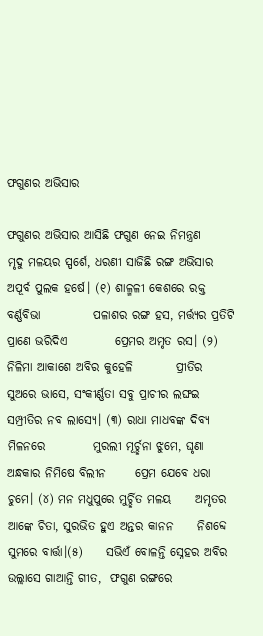ଫଗୁଣର ଅଭିସାର

ଫଗୁଣର ଅଭିସାର ଆସିଛି ଫଗୁଣ ନେଇ ନିମନ୍ତ୍ରଣ        ମୃଦୁ ମଳୟର ସ୍ପର୍ଶେ, ଧରଣୀ ସାଜିଛି ରଙ୍ଗ ଅଭିସାର      ଅପୂର୍ବ ପୁଲକ ହର୍ଷେ। (୧) ଶାଳ୍ମଳୀ କେଶରେ ରକ୍ତ ବର୍ଣ୍ଣବିଭା           ପଳାଶର ରଙ୍ଗ ହସ, ମର୍ତ୍ତ୍ୟର ପ୍ରତିଟି ପ୍ରାଣେ ଭରିଦିଏ          ପ୍ରେମର ଅମୃତ ରସ। (୨) ନିଳିମା ଆକାଶେ ଅବିର କୁହେଳି         ପ୍ରୀତିର ସୁଅରେ ଭାସେ, ସଂକୀର୍ଣ୍ଣତା ସବୁ ପ୍ରାଚୀର ଲଙ୍ଘଇ        ସମ୍ପ୍ରୀତିର ନବ ଲାସ୍ୟେ। (୩) ରାଧା ମାଧବଙ୍କ ଦିବ୍ୟ ମିଳନରେ          ମୁରଲୀ ମୂର୍ଚ୍ଛନା ଝୁମେ, ଘୃଣା ଅନ୍ଧକାର ନିମିଷେ ବିଲୀନ      ପ୍ରେମ ଯେବେ ଧରା ଚୁମେ। (୪) ମନ ମଧୁପୁରେ ମୁର୍ଚ୍ଛିତ ମଳୟ     ଅମୃତର ଆଙ୍କେ ଚିତା, ସୁରଭିତ ହୁଏ ଅନ୍ତର କାନନ     ନିଶବ୍ଦେ ସୁମରେ ବାର୍ତ୍ତା।(୫)     ସଭିଏଁ ବୋଳନ୍ତି ସ୍ନେହର ଅବିର        ଉଲ୍ଲାସେ ଗାଆନ୍ତି ଗୀତ,  ଫଗୁଣ ରଙ୍ଗରେ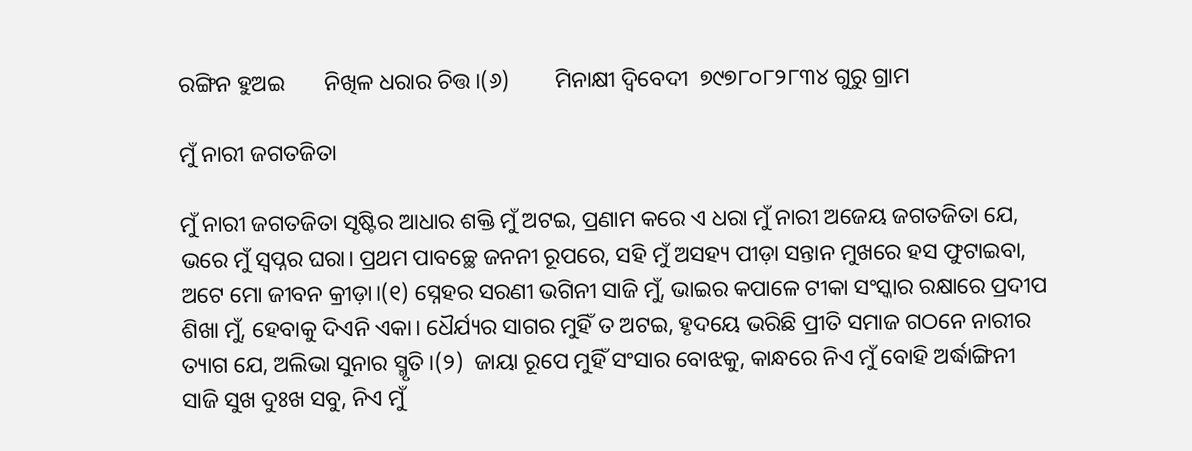ରଙ୍ଗିନ ହୁଅଇ       ନିଖିଳ ଧରାର ଚିତ୍ତ।(୬)        ମିନାକ୍ଷୀ ଦ୍ବିବେଦୀ  ୭୯୭୮୦୮୨୮୩୪ ଗୁରୁ ଗ୍ରାମ

ମୁଁ ନାରୀ ଜଗତଜିତା

ମୁଁ ନାରୀ ଜଗତଜିତା ସୃଷ୍ଟିର ଆଧାର ଶକ୍ତି ମୁଁ ଅଟଇ, ପ୍ରଣାମ କରେ ଏ ଧରା ମୁଁ ନାରୀ ଅଜେୟ ଜଗତଜିତା ଯେ, ଭରେ ମୁଁ ସ୍ୱପ୍ନର ଘରା। ପ୍ରଥମ ପାବଚ୍ଛେ ଜନନୀ ରୂପରେ, ସହି ମୁଁ ଅସହ୍ୟ ପୀଡ଼ା ସନ୍ତାନ ମୁଖରେ ହସ ଫୁଟାଇବା, ଅଟେ ମୋ ଜୀବନ କ୍ରୀଡ଼ା।(୧) ସ୍ନେହର ସରଣୀ ଭଗିନୀ ସାଜି ମୁଁ, ଭାଇର କପାଳେ ଟୀକା ସଂସ୍କାର ରକ୍ଷାରେ ପ୍ରଦୀପ ଶିଖା ମୁଁ, ହେବାକୁ ଦିଏନି ଏକା। ଧୈର୍ଯ୍ୟର ସାଗର ମୁହିଁ ତ ଅଟଇ, ହୃଦୟେ ଭରିଛି ପ୍ରୀତି ସମାଜ ଗଠନେ ନାରୀର ତ୍ୟାଗ ଯେ, ଅଲିଭା ସୁନାର ସ୍ମୃତି।(୨)  ଜାୟା ରୂପେ ମୁହିଁ ସଂସାର ବୋଝକୁ, କାନ୍ଧରେ ନିଏ ମୁଁ ବୋହି ଅର୍ଦ୍ଧାଙ୍ଗିନୀ ସାଜି ସୁଖ ଦୁଃଖ ସବୁ, ନିଏ ମୁଁ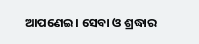ଆପଣେଇ। ସେବା ଓ ଶ୍ରଦ୍ଧାର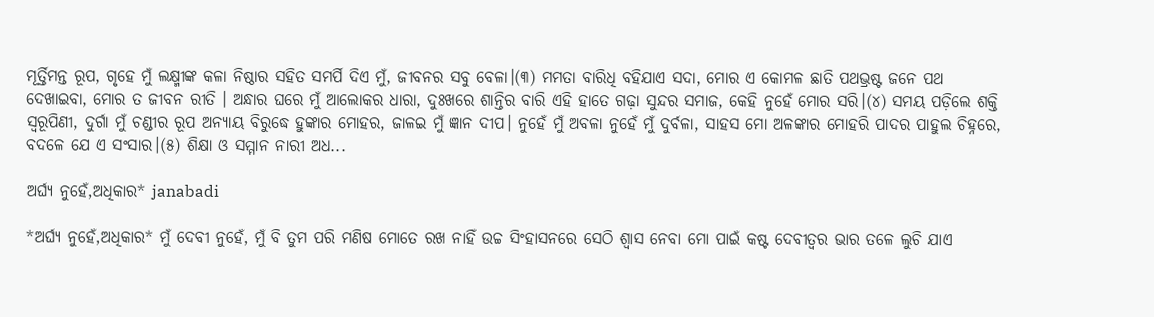ମୂର୍ତ୍ତିମନ୍ତ ରୂପ, ଗୃହେ ମୁଁ ଲକ୍ଷ୍ମୀଙ୍କ କଳା ନିଷ୍ଠାର ସହିତ ସମର୍ପି ଦିଏ ମୁଁ, ଜୀବନର ସବୁ ବେଳା।(୩) ମମତା ବାରିଧି ବହିଯାଏ ସଦା, ମୋର ଏ କୋମଳ ଛାତି ପଥଭ୍ରଷ୍ଟ ଜନେ ପଥ ଦେଖାଇବା, ମୋର ତ ଜୀବନ ରୀତି । ଅନ୍ଧାର ଘରେ ମୁଁ ଆଲୋକର ଧାରା, ଦୁଃଖରେ ଶାନ୍ତିର ବାରି ଏହି ହାତେ ଗଢ଼ା ସୁନ୍ଦର ସମାଜ, କେହି ନୁହେଁ ମୋର ସରି।(୪) ସମୟ ପଡ଼ିଲେ ଶକ୍ତି ସ୍ୱରୂପିଣୀ, ଦୁର୍ଗା ମୁଁ ଚଣ୍ଡୀର ରୂପ ଅନ୍ୟାୟ ବିରୁଦ୍ଧେ ହୁଙ୍କାର ମୋହର, ଜାଳଇ ମୁଁ ଜ୍ଞାନ ଦୀପ। ନୁହେଁ ମୁଁ ଅବଳା ନୁହେଁ ମୁଁ ଦୁର୍ବଳା, ସାହସ ମୋ ଅଳଙ୍କାର ମୋହରି ପାଦର ପାହୁଲ ଚିହ୍ନରେ, ବଦଳେ ଯେ ଏ ସଂସାର।(୫) ଶିକ୍ଷା ଓ ସମ୍ମାନ ନାରୀ ଅଧ...

ଅର୍ଘ୍ୟ ନୁହେଁ,ଅଧିକାର* janabadi

*ଅର୍ଘ୍ୟ ନୁହେଁ,ଅଧିକାର* ମୁଁ ଦେବୀ ନୁହେଁ, ମୁଁ ବି ତୁମ ପରି ମଣିଷ ମୋତେ ରଖ ନାହିଁ ଉଚ୍ଚ ସିଂହାସନରେ ସେଠି ଶ୍ୱାସ ନେବା ମୋ ପାଇଁ କଷ୍ଟ ଦେବୀତ୍ୱର ଭାର ତଳେ ଲୁଚି ଯାଏ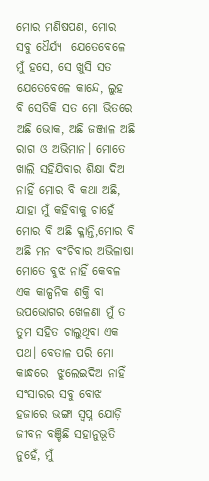ମୋର ମଣିଷପଣ, ମୋର ସବୁ ଧୈର୍ଯ୍ୟ  ଯେତେବେଳେ ମୁଁ ହସେ, ସେ ଖୁସି ସତ ଯେତେବେଳେ କାନ୍ଦେ, ଲୁହ ବି ସେତିକି ସତ ମୋ ଭିତରେ ଅଛି ଭୋକ, ଅଛି ଜଞ୍ଜାଳ ଅଛି ରାଗ ଓ ଅଭିମାନ। ମୋତେ ଖାଲି ସହିଯିବାର ଶିକ୍ଷା ଦିଅ ନାହିଁ ମୋର ବି କଥା ଅଛି, ଯାହା ମୁଁ କହିବାକୁ ଚାହେଁ  ମୋର ବି ଅଛି କ୍ଳାନ୍ତି,ମୋର ବି ଅଛି ମନ ବଂଚିବାର ଅଭିଳାଷା  ମୋତେ ବୁଝ ନାହିଁ କେବଳ ଏକ କାଳ୍ପନିକ ଶକ୍ତି ବା ଉପଭୋଗର ଖେଳଣା ମୁଁ ତ ତୁମ ସହିତ ଚାଲୁଥିବା ଏକ ପଥ। ବେତାଳ ପରି ମୋ କାନ୍ଧରେ  ଝୁଲେଇଦିଅ ନାହିଁ ସଂସାରର ସବୁ ବୋଝ ହଜାରେ ଭଙ୍ଗା ସ୍ୱପ୍ନ ଯୋଡ଼ି ଜୀବନ ବଞ୍ଚିଛି ସହାନୁଭୂତି ନୁହେଁ, ମୁଁ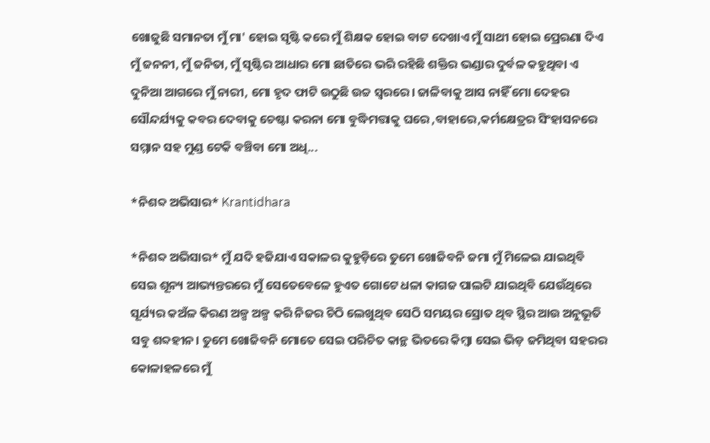ଖୋଜୁଛି ସମାନତା ମୁଁ ମା' ହୋଇ ସୃଷ୍ଟି କରେ ମୁଁ ଶିକ୍ଷକ ହୋଇ ବାଟ ଦେଖାଏ ମୁଁ ସାଥୀ ହୋଇ ପ୍ରେରଣା ଦିଏ ମୁଁ ଜନନୀ, ମୁଁ ଜନିତା, ମୁଁ ସୃଷ୍ଟିର ଆଧାର ମୋ ଛାତିରେ ଭରି ରହିଛି ଶକ୍ତିର ଭଣ୍ଡାର ଦୁର୍ବଳ କହୁଥିବା ଏ ଦୁନିଆ ଆଗରେ ମୁଁ ନାରୀ, ମୋ ହୃଦ ଫାଟି ଉଠୁଛି ଉଚ୍ଚ ସ୍ୱରରେ। ଜାଳିବାକୁ ଆସ ନାହିଁ ମୋ ଦେହର ସୌନ୍ଦର୍ଯ୍ୟକୁ କବର ଦେବାକୁ ଚେଷ୍ଟା କରନା ମୋ ବୁଦ୍ଧିମତ୍ତାକୁ ଘରେ ,ବାହାରେ,କର୍ମକ୍ଷେତ୍ରର ସିଂହାସନରେ ସମ୍ମାନ ସହ ମୁଣ୍ଡ ଟେକି ବଞ୍ଚିବା ମୋ ଅଧି...

*ନିଶବ୍ଦ ଅଭିସାର* Krantidhara

*ନିଶବ୍ଦ ଅଭିସାର* ମୁଁ ଯଦି ହଜିଯାଏ ସକାଳର କୁହୁଡ଼ିରେ ତୁମେ ଖୋଜିବନି ଜମା ମୁଁ ମିଳେଇ ଯାଇଥିବି ସେଇ ଶୂନ୍ୟ ଆଭ୍ୟନ୍ତରରେ ମୁଁ ସେତେବେଳେ ହୁଏତ ଗୋଟେ ଧଳା କାଗଜ ପାଲଟି ଯାଇଥିବି ଯେଉଁଥିରେ ସୂର୍ଯ୍ୟର କଅଁଳ କିରଣ ଅଳ୍ପ ଅଳ୍ପ କରି ନିଜର ଚିଠି ଲେଖୁଥିବ ସେଠି ସମୟର ସ୍ରୋତ ଥିବ ସ୍ଥିର ଆଉ ଅନୁଭୂତି ସବୁ ଶବ୍ଦହୀନ। ତୁମେ ଖୋଜିବନି ମୋତେ ସେଇ ପରିଚିତ କାନ୍ଥ ଭିତରେ କିମ୍ବା ସେଇ ଭିଡ଼ ଜମିଥିବା ସହରର କୋଳାହଳରେ ମୁଁ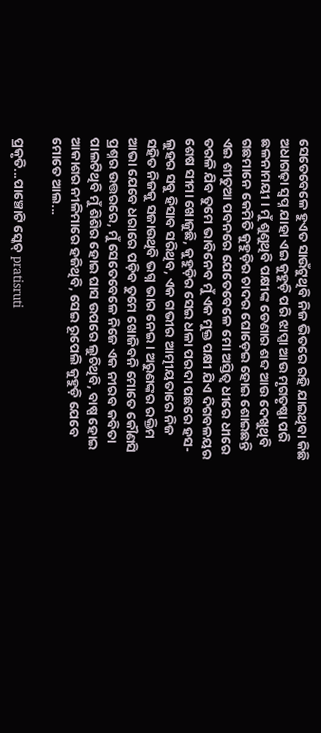ସେତେବେଳେ ହୁଏତ ସାଉଁଟୁଥିବି ନିଜ ଭିତରେ ରହି ଯାଇଥିବା କିଛି ଅଧାଗଢ଼ା ସ୍ୱପ୍ନ ଯାହା ଏଇ କୁହୁଡ଼ି ପରି ଝାପ୍ସା ଆଉ ମୃଗତୃଷ୍ଣା ପରି ଛଳନାମୟୀ । ମୁଁ ଶୁଣୁଥିବି ପକ୍ଷୀଙ୍କ ଡେଣାର ଶବ୍ଦ ଆଉ ଦେଖୁଥିବି ଗଛମାନେ କେମିତି କୁହୁଡ଼ିର ଚାଦର ଘୋଡ଼େଇ ହୋଇ ଶୋଇଛନ୍ତି ଏଇ ଶୀତୁଆ ପବନରେ ଯେତେବେଳେ ମୋ ଅସ୍ତିତ୍ୱ ଧୀରେ ଧୀରେ ତରଳି ଯିବ ତୁମେ ଭାବିନେବ ମୁଁ ଏକ ମୁକ୍ତ ପକ୍ଷୀ ଯିଏ ଦିଗବଳୟର ଶେଷ ସୀମା ଖୋଜୁଛି, କୁହୁଡ଼ିର ସେଇ ଧଳା ପରଦା ପଛରେ ହସ-ଲୁହର ସବୁ ହିସାବ ସରିଥିବ, ଏକ ଗଭୀର ଆତ୍ମୀୟତାରେ ନିଜ ସହିତ ନିଜକୁ ସଜାଉଥିବି ଭଗ୍ନ ଭାର ନେଇ। ଅରୁଣଙ୍କର ରକ୍ତିମ ଆଭା ଯେବେ ଧରାରେ ପଡ଼ିବ ତୁମେ ଖୋଜିବନି ମୋତେ କୌଣସି ପ୍ରଶ୍ନର ଉତ୍ତରରେ, ମୁଁ ସେତେବେଳେ ନିଜେ ଏକ ନୀରବ କବିତା ପାଲଟିଥିବି ମୁଁ ଶିଶିର ହୋଇ ଘାସ ଉପରେ ଲୁଚିଥିବି, ବାଷ୍ପ ହୋଇ ଆକାଶର ନୀଳିମାରେ ହଜିଥିବି, ସେଇ ରୂପେଲି କୁହୁଡ଼ି ଯେବେ ମୋତେ ଆଲ...

ପ୍ରକୃତି...ପାଞ୍ଚୋଟି ସ୍କେଚ୍ pratisruti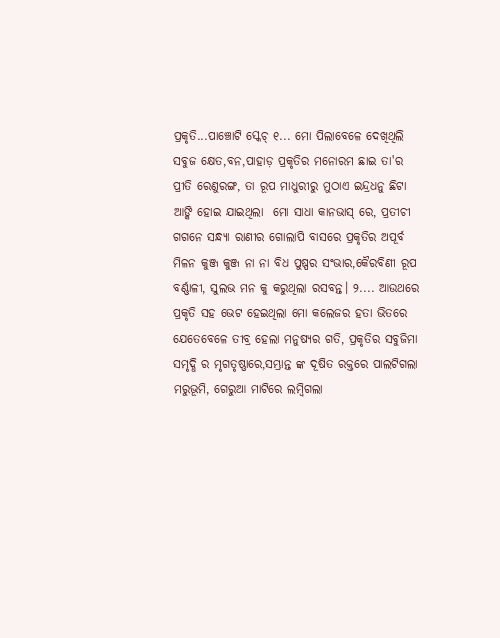ପ୍ରକୃତି...ପାଞ୍ଚୋଟି ସ୍କେଚ୍ ୧... ମୋ ପିଲାବେଳେ ଦେଖିଥିଲି ସବୁଜ କ୍ଷେତ,ବନ,ପାହାଡ଼ ପ୍ରକୃତିର ମନୋରମ ଛାଇ ତା'ର ପ୍ରୀତି ରେଣୁରଙ୍ଗ, ତା ରୂପ ମାଧୁରୀରୁ ମୁଠାଏ ଇନ୍ଦ୍ରଧନୁ ଛିଟା ଆଙ୍କି ହୋଇ ଯାଇଥିଲା  ମୋ ସାଧା କାନଭାସ୍ ରେ, ପ୍ରତୀଚୀ ଗଗନେ ସନ୍ଧ୍ୟା ରାଣୀର ଗୋଲାପି ବାସରେ ପ୍ରକୃତିର ଅପୂର୍ବ ମିଳନ କୁଞ୍ଜ କୁଞ୍ଜ ନା ନା ବିଧ ପୁଷ୍ପର ସଂଭାର,କୈରବିଣୀ ରୂପ ବର୍ଣ୍ଣାଳୀ, ସୁଲଭ ମନ କୁ କରୁଥିଲା ରସବନ୍ତ। ୨.... ଆଉଥରେ ପ୍ରକୃତି ସହ ଭେଟ ହେଇଥିଲା ମୋ କଲେଜର ହତା ଭିତରେ ଯେତେବେଳେ ତୀବ୍ର ହେଲା ମନୁଷ୍ୟର ଗତି, ପ୍ରକୃତିର ସବୁଜିମା ସମୃଦ୍ଧି ର ମୃଗତୃଷ୍ଣାରେ,ସମ୍ଭ୍ରାନ୍ତ ଙ୍କ ଦୂଷିତ ରକ୍ତରେ ପାଲଟିଗଲା ମରୁଭୂମି, ଗେରୁଆ ମାଟିରେ ଲମ୍ବିଗଲା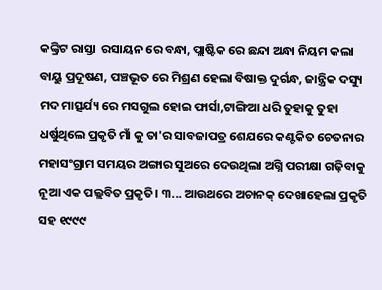କଙ୍କ୍ରିଟ ରାସ୍ତା  ରସାୟନ ରେ ବନ୍ଧା, ପ୍ଲାଷ୍ଟିକ ରେ ଛନ୍ଦା ଅନ୍ଧା ନିୟମ କଲା ବାୟୁ ପ୍ରଦୂଷଣ, ପଞ୍ଚଭୂତ ରେ ମିଶ୍ରଣ ହେଲା ବିଷାକ୍ତ ଦୁର୍ଗନ୍ଧ, ଜାନ୍ତ୍ରିକ ଦସ୍ୟୁ ମଦ ମାତ୍ସର୍ଯ୍ୟ ରେ ମସଗୁଲ ହୋଇ ଫାର୍ସା,ଟାଙ୍ଗିଆ ଧରି ତୁହାକୁ ତୁହା ଧର୍ଷୁଥିଲେ ପ୍ରକୃତି ମାଁ କୁ ତା'ର ସାବଜାପତ୍ର ଶେଯରେ କଣ୍ଟକିତ ଚେତନାର ମହାସଂଗ୍ରାମ ସମୟର ଅଙ୍ଗାର ସୁଅରେ ଦେଉଥିଲା ଅଗ୍ନି ପରୀକ୍ଷା ଗଢ଼ିବାକୁ ନୂଆ ଏକ ପଲ୍ଲବିତ ପ୍ରକୃତି। ୩... ଆଉଥରେ ଅଚାନକ୍ ଦେଖାହେଲା ପ୍ରକୃତି ସହ ୧୯୯୯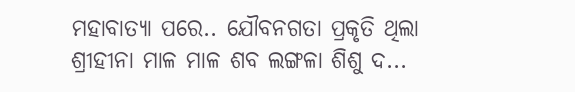ମହାବାତ୍ୟା ପରେ.. ଯୌବନଗତା ପ୍ରକୃତି ଥିଲା ଶ୍ରୀହୀନା ମାଳ ମାଳ ଶବ ଲଙ୍ଗଳା ଶିଶୁ ଦ...